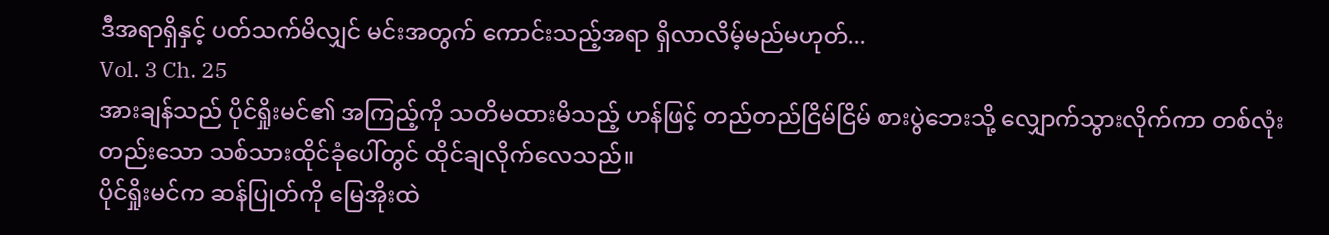ဒီအရာရှိနှင့် ပတ်သက်မိလျှင် မင်းအတွက် ကောင်းသည့်အရာ ရှိလာလိမ့်မည်မဟုတ်...
Vol. 3 Ch. 25
အားချန်သည် ပိုင်ရှိုးမင်၏ အကြည့်ကို သတိမထားမိသည့် ဟန်ဖြင့် တည်တည်ငြိမ်ငြိမ် စားပွဲဘေးသို့ လျှောက်သွားလိုက်ကာ တစ်လုံးတည်းသော သစ်သားထိုင်ခုံပေါ်တွင် ထိုင်ချလိုက်လေသည်။
ပိုင်ရှိုးမင်က ဆန်ပြုတ်ကို မြေအိုးထဲ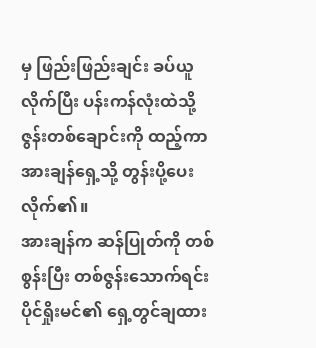မှ ဖြည်းဖြည်းချင်း ခပ်ယူလိုက်ပြီး ပန်းကန်လုံးထဲသို့ ဇွန်းတစ်ချောင်းကို ထည့်ကာ အားချန်ရှေ့သို့ တွန်းပို့ပေးလိုက်၏။
အားချန်က ဆန်ပြုတ်ကို တစ်စွန်းပြီး တစ်ဇွန်းသောက်ရင်း ပိုင်ရှိုးမင်၏ ရှေ့တွင်ချထား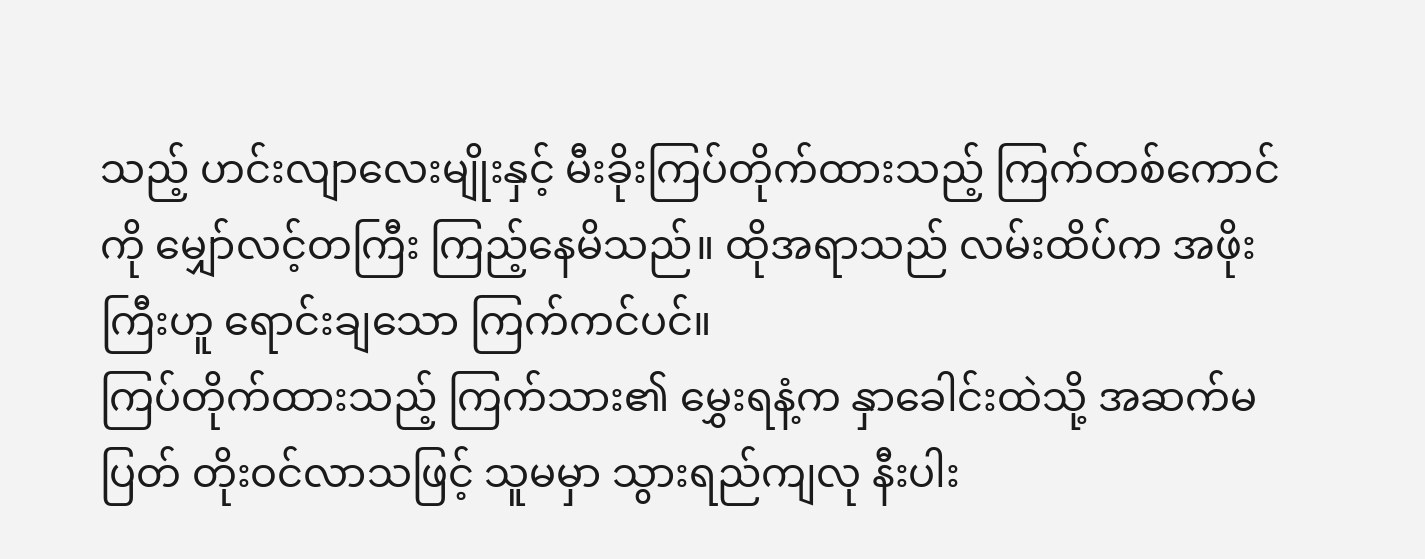သည့် ဟင်းလျာလေးမျိုးနှင့် မီးခိုးကြပ်တိုက်ထားသည့် ကြက်တစ်ကောင်ကို မျှော်လင့်တကြီး ကြည့်နေမိသည်။ ထိုအရာသည် လမ်းထိပ်က အဖိုးကြီးဟူ ရောင်းချသော ကြက်ကင်ပင်။
ကြပ်တိုက်ထားသည့် ကြက်သား၏ မွှေးရနံ့က နှာခေါင်းထဲသို့ အဆက်မပြတ် တိုးဝင်လာသဖြင့် သူမမှာ သွားရည်ကျလု နီးပါး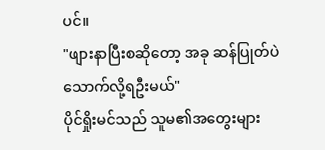ပင်။
"ဖျားနာပြီးစဆိုတော့ အခု ဆန်ပြုတ်ပဲ သောက်လို့ရဦးမယ်"
ပိုင်ရှိုးမင်သည် သူမ၏အတွေးများ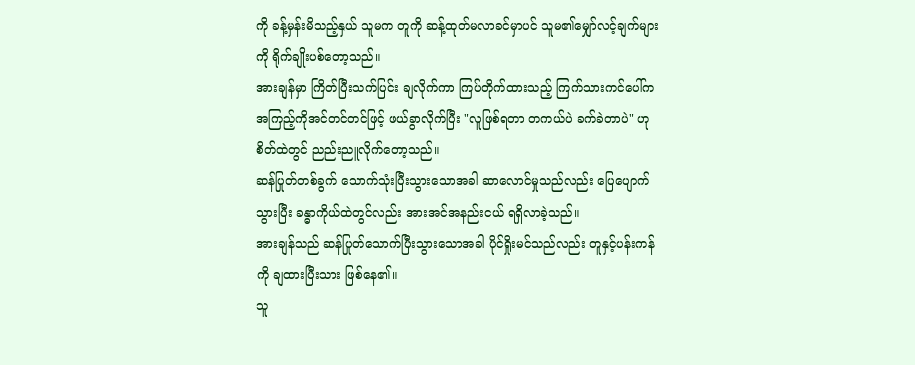ကို ခန့်မှန်းမိသည့်နှယ် သူမက တူကို ဆန့်ထုတ်မလာခင်မှာပင် သူမ၏မျှော်လင့်ချက်များကို ရိုက်ချိုးပစ်တော့သည်။
အားချန်မှာ ကြိတ်ပြီးသက်ပြင်း ချလိုက်ကာ ကြပ်တိုက်ထားသည့် ကြက်သားကင်ပေါ်က အကြည့်ကိုအင်တင်တင်ဖြင့် ဖယ်ခွာလိုက်ပြီး "လူဖြစ်ရတာ တကယ်ပဲ ခက်ခဲတာပဲ" ဟု စိတ်ထဲတွင် ညည်းညူလိုက်တော့သည်။
ဆန်ပြုတ်တစ်ခွက် သောက်သုံးပြီးသွားသောအခါ ဆာလောင်မှုသည်လည်း ပြေပျောက်သွားပြီး ခန္ဓာကိုယ်ထဲတွင်လည်း အားအင်အနည်းငယ် ရရှိလာခဲ့သည်။
အားချန်သည် ဆန်ပြုတ်သောက်ပြီးသွားသောအခါ ပိုင်ရှိုးမင်သည်လည်း တူနှင့်ပန်းကန်ကို ချထားပြီးသား ဖြစ်နေ၏။
သူ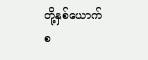တို့နှစ်ယောက်စ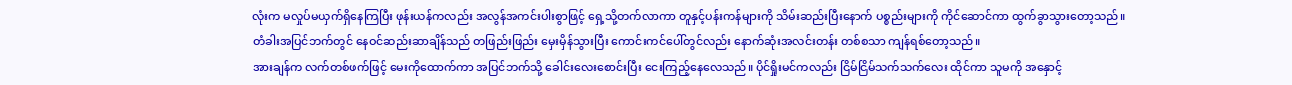လုံးက မလှုပ်မယှက်ရှိနေကြပြီး ဖုန်းယန်ကလည်း အလွန်အကင်းပါးစွာဖြင့် ရှေ့သို့တက်လာကာ တူနှင့်ပန်းကန်များကို သိမ်းဆည်းပြီးနောက် ပစ္စည်းများကို ကိုင်ဆောင်ကာ ထွက်ခွာသွားတော့သည်။
တံခါးအပြင်ဘက်တွင် နေဝင်ဆည်းဆာချိန်သည် တဖြည်းဖြည်း မှေးမှိန်သွားပြီး ကောင်းကင်ပေါ်တွင်လည်း နောက်ဆုံးအလင်းတန်း တစ်စသာ ကျန်ရစ်တော့သည်။
အားချန်က လက်တစ်ဖက်ဖြင့် မေးကိုထောက်ကာ အပြင်ဘက်သို့ ခေါင်းလေးစောင်းပြီး ငေးကြည့်နေလေသည်။ ပိုင်ရှိုးမင်ကလည်း ငြိမ်ငြိမ်သက်သက်လေး ထိုင်ကာ သူမကို အနှောင့်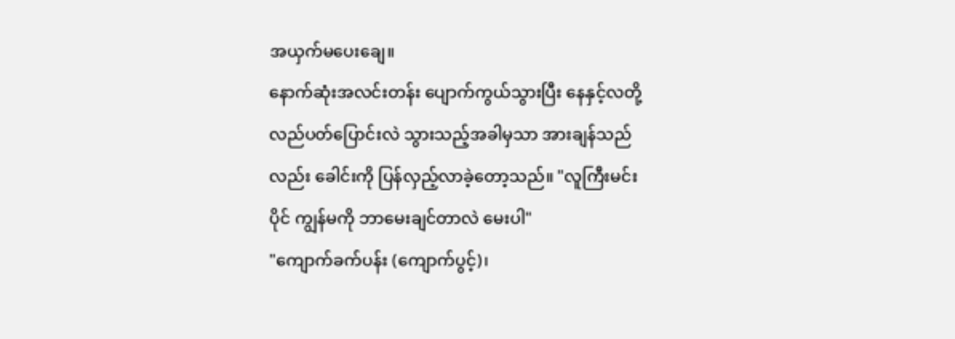အယှက်မပေးချေ။
နောက်ဆုံးအလင်းတန်း ပျောက်ကွယ်သွားပြီး နေနှင့်လတို့ လည်ပတ်ပြောင်းလဲ သွားသည့်အခါမှသာ အားချန်သည်လည်း ခေါင်းကို ပြန်လှည့်လာခဲ့တော့သည်။ "လူကြီးမင်းပိုင် ကျွန်မကို ဘာမေးချင်တာလဲ မေးပါ"
"ကျောက်ခက်ပန်း (ကျောက်ပွင့်)၊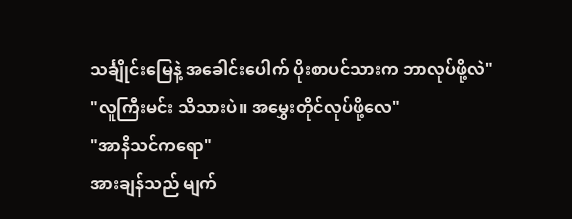သင်္ချိုင်းမြေနဲ့ အခေါင်းပေါက် ပိုးစာပင်သားက ဘာလုပ်ဖို့လဲ"
"လူကြီးမင်း သိသားပဲ။ အမွှေးတိုင်လုပ်ဖို့လေ"
"အာနိသင်ကရော"
အားချန်သည် မျက်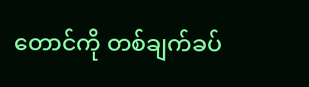တောင်ကို တစ်ချက်ခပ်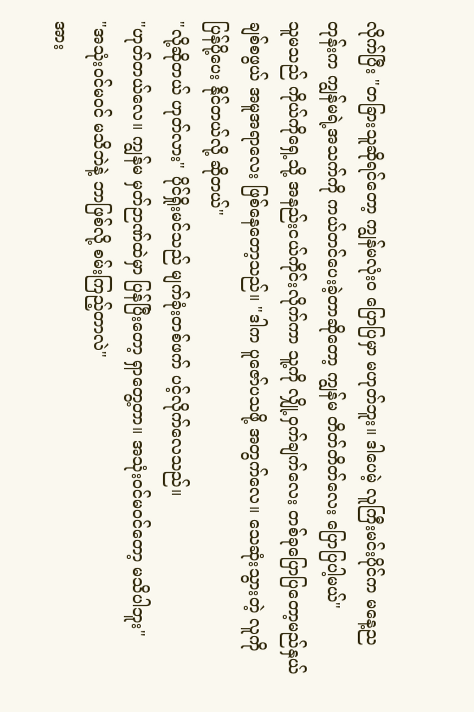လိုက်ပြီး "တခြားသူဆိုရင်တော့ ကျွန်မလုံးဝ ပြောပြမှာ မဟုတ်ဘူး။ ဒါပေမဲ့ လူကြီးမင်းပိုင်က မနေ့ညတုန်းက ကျွန်မရဲ့အသက်ကို ကယ်တင်ပေးခဲ့တာဆိုတော့ ကျွန်မ တိတ်တိတ်လေး ပြောပြပါ့မယ်"
သူမသည် ကိုယ်ကိုရှေ့သို့ အနည်းငယ်ကိုင်းလိုက်ကာ သူ့ကို လျှို့ဝှက်ချက်လေး တစ်ခုပြောပြတော့မည်နှယ် ချစ်စဖွယ် အမူအရာလေး ဖြစ်နေတော့သည်။ "ဒါက ပူဇော်ပသဖို့ အတွက်လေ။ သေဆုံးသွားတဲ့ လူကို ပြန်ပို့ပေး နိုင်တယ်လို့ ဆိုတယ်"
"လို့ဆိုတယ် ဟုတ်လား" ပိုင်ရှိုးမင်သည် မျက်ခုံးတစ်ဖက် ပင့်လိုက်လေသည်။
"ဟုတ်တယ်လေ။ ကျွန်မ မှတ်ဉာဏ်ထဲမှာ ပြန်ပြီးတော့ ရှာတွေ့တာ။ အသုံးဝင်မဝင်တော့ မသိပါဘူး"
"အသုံးဝင်မဝင် မသိဘဲနဲ့ ဘာဖြစ်လို့ စမ်းကြည့်တာလဲ"
အား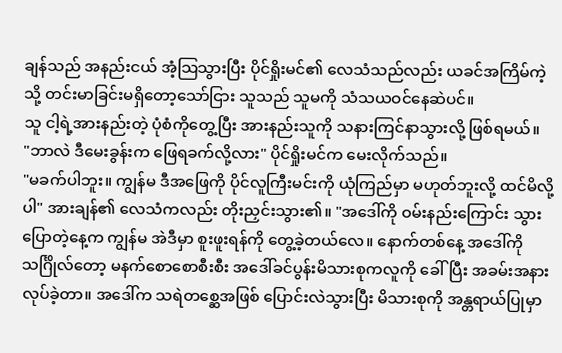ချန်သည် အနည်းငယ် အံ့သြသွားပြီး ပိုင်ရှိုးမင်၏ လေသံသည်လည်း ယခင်အကြိမ်ကဲ့သို့ တင်းမာခြင်းမရှိတော့သော်ငြား သူသည် သူမကို သံသယဝင်နေဆဲပင်။
သူ ငါ့ရဲ့အားနည်းတဲ့ ပုံစံကိုတွေ့ပြီး အားနည်းသူကို သနားကြင်နာသွားလို့ ဖြစ်ရမယ်။
"ဘာလဲ ဒီမေးခွန်းက ဖြေရခက်လို့လား" ပိုင်ရှိုးမင်က မေးလိုက်သည်။
"မခက်ပါဘူး။ ကျွန်မ ဒီအဖြေကို ပိုင်လူကြီးမင်းကို ယုံကြည်မှာ မဟုတ်ဘူးလို့ ထင်မိလို့ပါ" အားချန်၏ လေသံကလည်း တိုးညှင်းသွား၏။ "အဒေါ်ကို ဝမ်းနည်းကြောင်း သွားပြောတဲ့နေ့က ကျွန်မ အဲဒီမှာ စူးဖူးရန်ကို တွေ့ခဲ့တယ်လေ။ နောက်တစ်နေ့ အဒေါ်ကို သင်္ဂြိုလ်တော့ မနက်စောစောစီးစီး အဒေါ်ခင်ပွန်းမိသားစုကလူကို ခေါ်ပြီး အခမ်းအနားလုပ်ခဲ့တာ။ အဒေါ်က သရဲတစ္ဆေအဖြစ် ပြောင်းလဲသွားပြီး မိသားစုကို အန္တရာယ်ပြုမှာ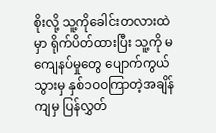စိုးလို့ သူ့ကိုခေါင်းတလားထဲမှာ ရိုက်ပိတ်ထားပြီး သူ့ကို မကျေနပ်မှုတွေ ပျောက်ကွယ်သွားမှ နှစ်၁ဝဝကြာတဲ့အချိန်ကျမှ ပြန်လွှတ်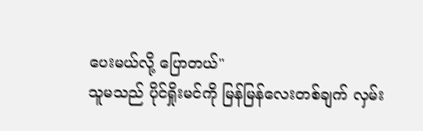ပေးမယ်လို့ ပြောတယ်"
သူမသည် ပိုင်ရှိုးမင်ကို မြန်မြန်လေးတစ်ချက် လှမ်း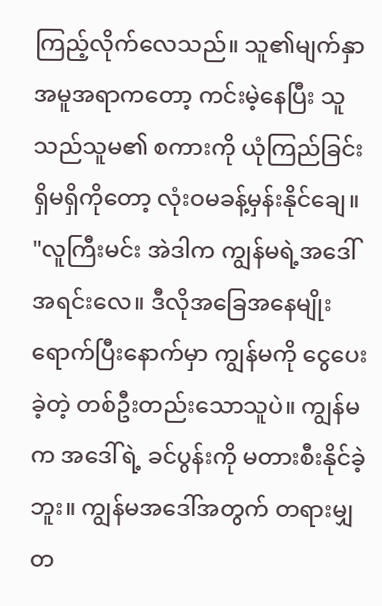ကြည့်လိုက်လေသည်။ သူ၏မျက်နှာ အမူအရာကတော့ ကင်းမဲ့နေပြီး သူသည်သူမ၏ စကားကို ယုံကြည်ခြင်း ရှိမရှိကိုတော့ လုံးဝမခန့်မှန်းနိုင်ချေ။
"လူကြီးမင်း အဲဒါက ကျွန်မရဲ့အဒေါ်အရင်းလေ။ ဒီလိုအခြေအနေမျိုး ရောက်ပြီးနောက်မှာ ကျွန်မကို ငွေပေးခဲ့တဲ့ တစ်ဦးတည်းသောသူပဲ။ ကျွန်မက အဒေါ်ရဲ့ ခင်ပွန်းကို မတားစီးနိုင်ခဲ့ဘူး။ ကျွန်မအဒေါ်အတွက် တရားမျှတ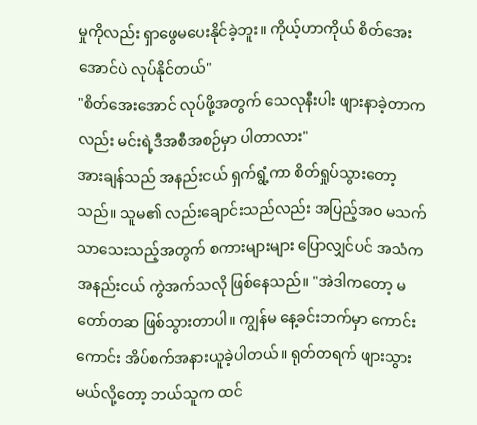မှုကိုလည်း ရှာဖွေမပေးနိုင်ခဲ့ဘူး။ ကိုယ့်ဟာကိုယ် စိတ်အေးအောင်ပဲ လုပ်နိုင်တယ်"
"စိတ်အေးအောင် လုပ်ဖို့အတွက် သေလုနီးပါး ဖျားနာခဲ့တာကလည်း မင်းရဲ့ဒီအစီအစဉ်မှာ ပါတာလား"
အားချန်သည် အနည်းငယ် ရှက်ရွံ့ကာ စိတ်ရှုပ်သွားတော့သည်။ သူမ၏ လည်းချောင်းသည်လည်း အပြည့်အဝ မသက်သာသေးသည့်အတွက် စကားများများ ပြောလျှင်ပင် အသံကအနည်းငယ် ကွဲအက်သလို ဖြစ်နေသည်။ "အဲဒါကတော့ မတော်တဆ ဖြစ်သွားတာပါ။ ကျွန်မ နေ့ခင်းဘက်မှာ ကောင်းကောင်း အိပ်စက်အနားယူခဲ့ပါတယ်။ ရုတ်တရက် ဖျားသွားမယ်လို့တော့ ဘယ်သူက ထင်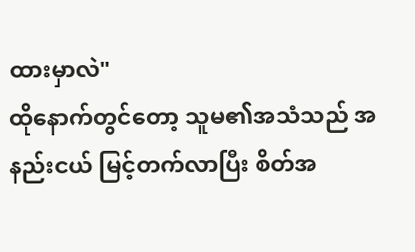ထားမှာလဲ"
ထိုနောက်တွင်တော့ သူမ၏အသံသည် အနည်းငယ် မြင့်တက်လာပြီး စိတ်အ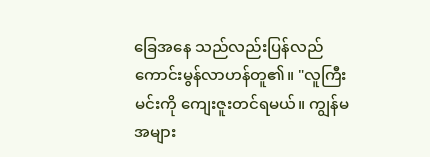ခြေအနေ သည်လည်းပြန်လည် ကောင်းမွန်လာဟန်တူ၏။ "လူကြီးမင်းကို ကျေးဇူးတင်ရမယ်။ ကျွန်မ အများ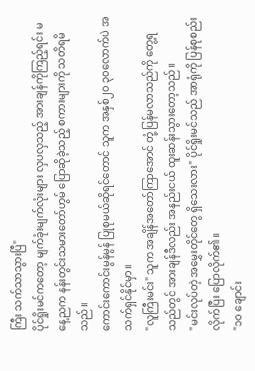ကြီး သက်သာသွားပြီ"
ပိုင်ရှိုးမင်ကတော့ မျက်ခုံးမျက်လုံးများ လှပလှသည့် အားချန်ကိုကြည့်ရင်း မနေ့ညက နန်းတွင်းသမားတော်ဟွမ် ပြောဆိုခဲ့သည့် စကားများကို သတိရမိသည်။
ကောင်းကောင်းမွန်မွန် ပြုစုမယ်ဆိုရင်တောင် သူက အနှစ်၂၀ ၃၀လောက်ပဲ အသက်ရှင်နိုင်မှာ။
"လူကြီးမင်း" သူက အချိန်အတော်ကြာအောင် တုံ့ပြန်မလာသည်ကို တွေ့ရသည်တွင် အားချန်ဒီလည်း အနည်းငယ် ထူးဆန်းသွားတော့သည်။
"မင်းလုပ်တဲ့ အမွှေးတိုင်တွေ ရှိသေးလား" ပိုင်ရှိုးမင်သည် အာရုံကို ပြန်စုစည်းလိုက်ပြီး ပြောလိုက်၏။
"၁၀ ချောင်း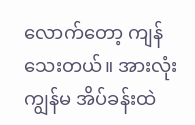လောက်တော့ ကျန်သေးတယ်။ အားလုံး ကျွန်မ အိပ်ခန်းထဲ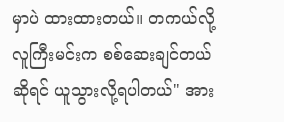မှာပဲ ထားထားတယ်။ တကယ်လို့ လူကြီးမင်းက စစ်ဆေးချင်တယ်ဆိုရင် ယူသွားလို့ရပါတယ်" အား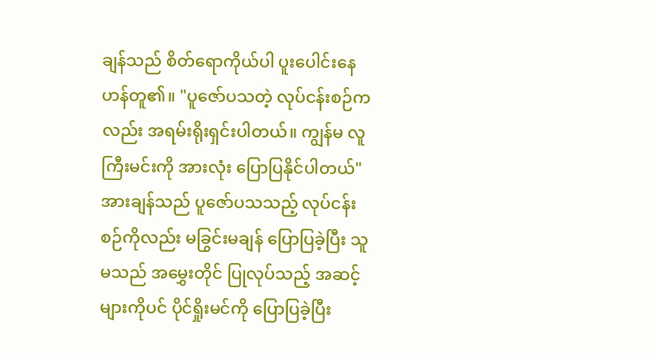ချန်သည် စိတ်ရောကိုယ်ပါ ပူးပေါင်းနေဟန်တူ၏။ "ပူဇော်ပသတဲ့ လုပ်ငန်းစဉ်ကလည်း အရမ်းရိုးရှင်းပါတယ်။ ကျွန်မ လူကြီးမင်းကို အားလုံး ပြောပြနိုင်ပါတယ်"
အားချန်သည် ပူဇော်ပသသည့် လုပ်ငန်းစဉ်ကိုလည်း မခြွင်းမချန် ပြောပြခဲ့ပြီး သူမသည် အမွှေးတိုင် ပြုလုပ်သည့် အဆင့်များကိုပင် ပိုင်ရှိုးမင်ကို ပြောပြခဲ့ပြီး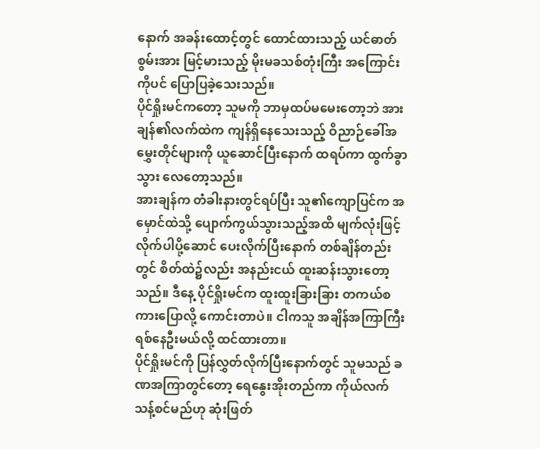နောက် အခန်းထောင့်တွင် ထောင်ထားသည့် ယင်ဓာတ်စွမ်းအား မြင့်မားသည့် မိုးမခသစ်တုံးကြီး အကြောင်းကိုပင် ပြောပြခဲ့သေးသည်။
ပိုင်ရှိုးမင်ကတော့ သူမကို ဘာမှထပ်မမေးတော့ဘဲ အားချန်၏လက်ထဲက ကျန်ရှိနေသေးသည့် ဝိညာဉ်ခေါ်အမွှေးတိုင်များကို ယူဆောင်ပြီးနောက် ထရပ်ကာ ထွက်ခွာသွား လေတော့သည်။
အားချန်က တံခါးနားတွင်ရပ်ပြီး သူ၏ကျောပြင်က အမှောင်ထဲသို့ ပျောက်ကွယ်သွားသည့်အထိ မျက်လုံးဖြင့်လိုက်ပါပို့ဆောင် ပေးလိုက်ပြီးနောက် တစ်ချိန်တည်းတွင် စိတ်ထဲ၌လည်း အနည်းငယ် ထူးဆန်းသွားတော့သည်။ ဒီနေ့ ပိုင်ရှိုးမင်က ထူးထူးခြားခြား တကယ်စကားပြောလို့ ကောင်းတာပဲ။ ငါကသူ အချိန်အကြာကြီး ရစ်နေဦးမယ်လို့ ထင်ထားတာ။
ပိုင်ရှိုးမင်ကို ပြန်လွှတ်လိုက်ပြီးနောက်တွင် သူမသည် ခဏအကြာတွင်တော့ ရေနွေးအိုးတည်ကာ ကိုယ်လက်သန့်စင်မည်ဟု ဆုံးဖြတ်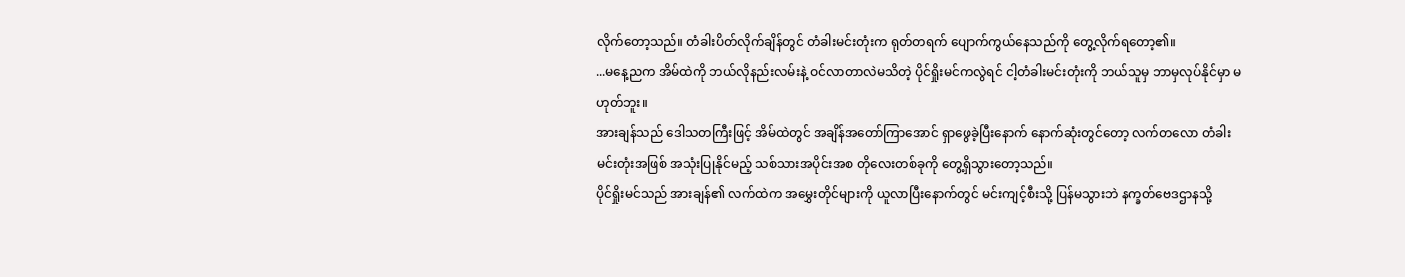လိုက်တော့သည်။ တံခါးပိတ်လိုက်ချိန်တွင် တံခါးမင်းတုံးက ရုတ်တရက် ပျောက်ကွယ်နေသည်ကို တွေ့လိုက်ရတော့၏။
...မနေ့ညက အိမ်ထဲကို ဘယ်လိုနည်းလမ်းနဲ့ ဝင်လာတာလဲမသိတဲ့ ပိုင်ရှိုးမင်ကလွဲရင် ငါ့တံခါးမင်းတုံးကို ဘယ်သူမှ ဘာမှလုပ်နိုင်မှာ မဟုတ်ဘူး။
အားချန်သည် ဒေါသတကြီးဖြင့် အိမ်ထဲတွင် အချိန်အတော်ကြာအောင် ရှာဖွေခဲ့ပြီးနောက် နောက်ဆုံးတွင်တော့ လက်တလော တံခါးမင်းတုံးအဖြစ် အသုံးပြုနိုင်မည့် သစ်သားအပိုင်းအစ တိုလေးတစ်ခုကို တွေ့ရှိသွားတော့သည်။
ပိုင်ရှိုးမင်သည် အားချန်၏ လက်ထဲက အမွှေးတိုင်များကို ယူလာပြီးနောက်တွင် မင်းကျင့်စီးသို့ ပြန်မသွားဘဲ နက္ခတ်ဗေဒဌာနသို့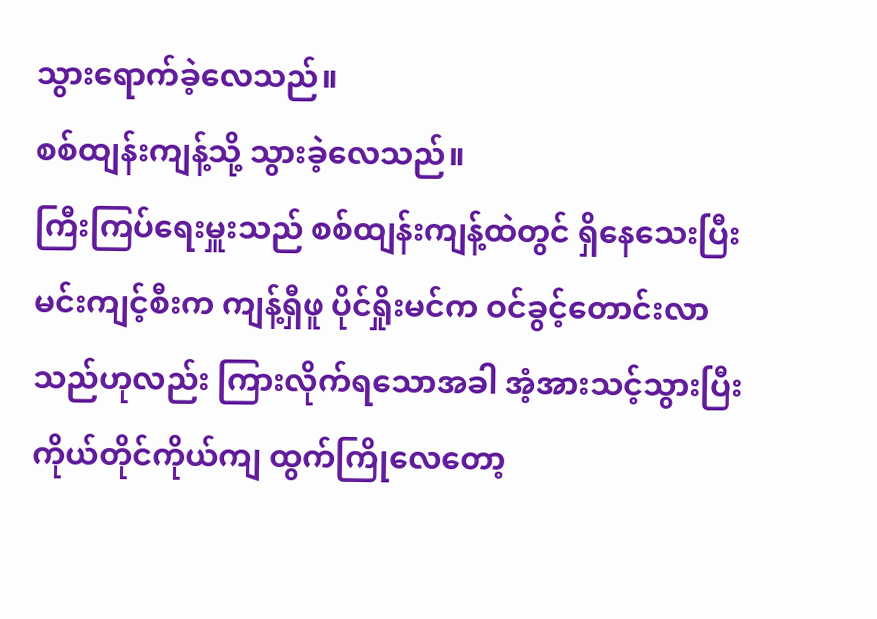သွားရောက်ခဲ့လေသည်။
စစ်ထျန်းကျန့်သို့ သွားခဲ့လေသည်။
ကြီးကြပ်ရေးမှူးသည် စစ်ထျန်းကျန့်ထဲတွင် ရှိနေသေးပြီး မင်းကျင့်စီးက ကျန့်ရှီဖူ ပိုင်ရှိုးမင်က ဝင်ခွင့်တောင်းလာသည်ဟုလည်း ကြားလိုက်ရသောအခါ အံ့အားသင့်သွားပြီး ကိုယ်တိုင်ကိုယ်ကျ ထွက်ကြိုလေတော့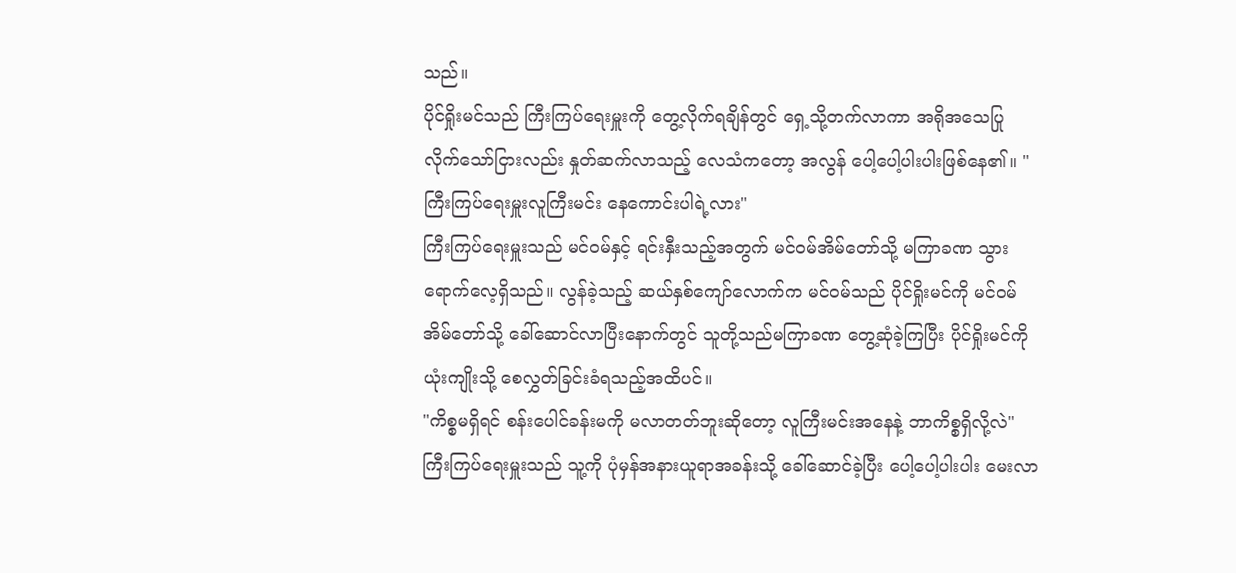သည်။
ပိုင်ရှိုးမင်သည် ကြီးကြပ်ရေးမှူးကို တွေ့လိုက်ရချိန်တွင် ရှေ့သို့တက်လာကာ အရိုအသေပြု လိုက်သော်ငြားလည်း နှုတ်ဆက်လာသည့် လေသံကတော့ အလွန် ပေါ့ပေါ့ပါးပါးဖြစ်နေ၏။ "ကြီးကြပ်ရေးမှူးလူကြီးမင်း နေကောင်းပါရဲ့လား"
ကြီးကြပ်ရေးမှူးသည် မင်ဝမ်နှင့် ရင်းနှီးသည့်အတွက် မင်ဝမ်အိမ်တော်သို့ မကြာခဏ သွားရောက်လေ့ရှိသည်။ လွန်ခဲ့သည့် ဆယ်နှစ်ကျော်လောက်က မင်ဝမ်သည် ပိုင်ရှိုးမင်ကို မင်ဝမ်အိမ်တော်သို့ ခေါ်ဆောင်လာပြီးနောက်တွင် သူတို့သည်မကြာခဏ တွေ့ဆုံခဲ့ကြပြီး ပိုင်ရှိုးမင်ကို ယုံးကျိုးသို့ စေလွှတ်ခြင်းခံရသည့်အထိပင်။
"ကိစ္စမရှိရင် စန်းပေါင်ခန်းမကို မလာတတ်ဘူးဆိုတော့ လူကြီးမင်းအနေနဲ့ ဘာကိစ္စရှိလို့လဲ" ကြီးကြပ်ရေးမှူးသည် သူ့ကို ပုံမှန်အနားယူရာအခန်းသို့ ခေါ်ဆောင်ခဲ့ပြီး ပေါ့ပေါ့ပါးပါး မေးလာ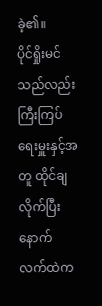ခဲ့၏။
ပိုင်ရှိုးမင်သည်လည်း ကြီးကြပ်ရေးမှူးနှင့်အတူ ထိုင်ချလိုက်ပြီးနောက် လက်ထဲက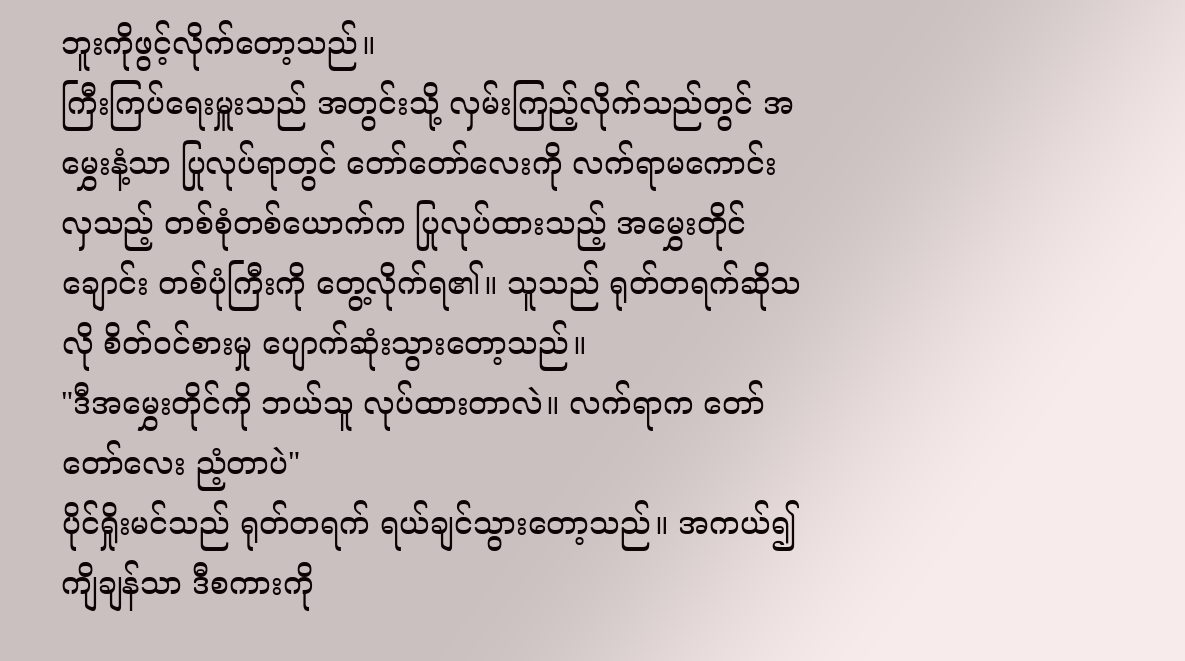ဘူးကိုဖွင့်လိုက်တော့သည်။
ကြီးကြပ်ရေးမှူးသည် အတွင်းသို့ လှမ်းကြည့်လိုက်သည်တွင် အမွှေးနံ့သာ ပြုလုပ်ရာတွင် တော်တော်လေးကို လက်ရာမကောင်းလှသည့် တစ်စုံတစ်ယောက်က ပြုလုပ်ထားသည့် အမွှေးတိုင်ချောင်း တစ်ပုံကြီးကို တွေ့လိုက်ရ၏။ သူသည် ရုတ်တရက်ဆိုသလို စိတ်ဝင်စားမှု ပျောက်ဆုံးသွားတော့သည်။
"ဒီအမွှေးတိုင်ကို ဘယ်သူ လုပ်ထားတာလဲ။ လက်ရာက တော်တော်လေး ညံ့တာပဲ"
ပိုင်ရှိုးမင်သည် ရုတ်တရက် ရယ်ချင်သွားတော့သည်။ အကယ်၍ ကျိချန်သာ ဒီစကားကို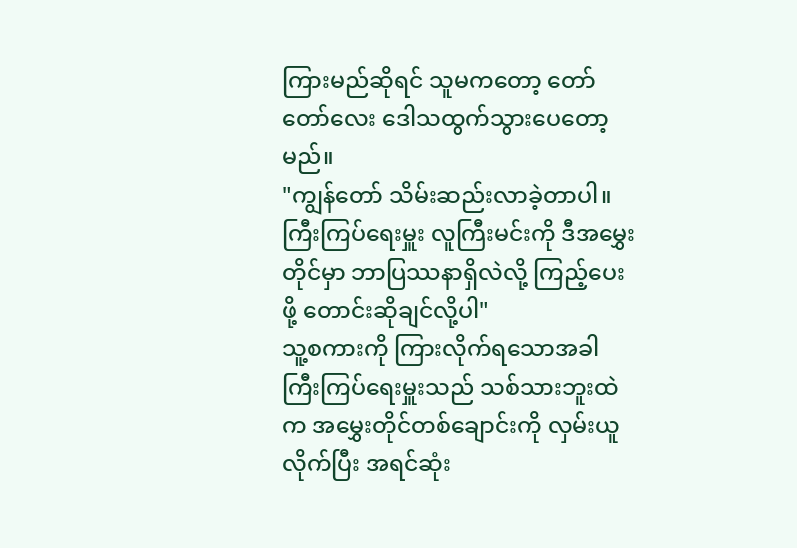ကြားမည်ဆိုရင် သူမကတော့ တော်တော်လေး ဒေါသထွက်သွားပေတော့မည်။
"ကျွန်တော် သိမ်းဆည်းလာခဲ့တာပါ။ ကြီးကြပ်ရေးမှူး လူကြီးမင်းကို ဒီအမွှေးတိုင်မှာ ဘာပြဿနာရှိလဲလို့ ကြည့်ပေးဖို့ တောင်းဆိုချင်လို့ပါ"
သူ့စကားကို ကြားလိုက်ရသောအခါ ကြီးကြပ်ရေးမှူးသည် သစ်သားဘူးထဲက အမွှေးတိုင်တစ်ချောင်းကို လှမ်းယူလိုက်ပြီး အရင်ဆုံး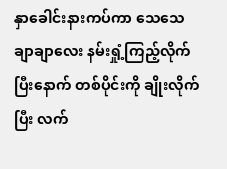နှာခေါင်းနားကပ်ကာ သေသေချာချာလေး နမ်းရှုံ့ကြည့်လိုက်ပြီးနောက် တစ်ပိုင်းကို ချိုးလိုက်ပြီး လက်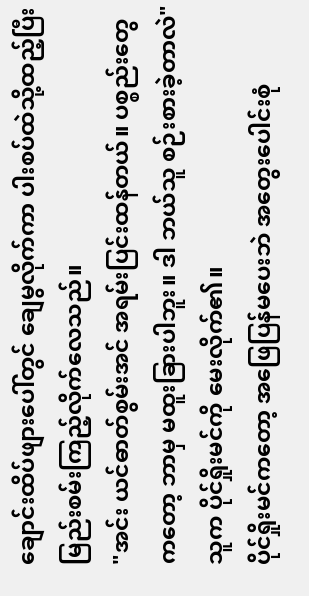ချောင်းထိပ်ဖျားပေါ်တွင် ချေမွလိုက်ကာ ပါးစပ်ထဲသို့ထည့်ပြီး မြည်းစမ်းကြည့်လိုက်လေသည်။
"အင်း ယင်ဓာတ်စွမ်းအင် အရမ်းပြင်းထန်တယ်။ ပစ္စည်းတွေကတော့ ဘာမှ မထူးခြားပါဘူး။ ဒါ ဘယ်သူ စဉ်းစားခဲ့တာလဲ" သူက ပိုင်ရှိုးမင်ကို မေးလိုက်၏။
ပိုင်ရှိုးမင်ကတော့ အဖြေပြန်မပေးဘဲ အတွေးပေါင်းစုံ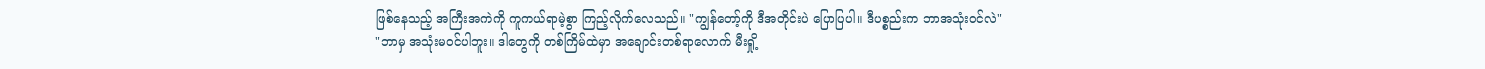ဖြစ်နေသည့် အကြီးအကဲကို ကူကယ်ရာမဲ့စွာ ကြည့်လိုက်လေသည်။ "ကျွန်တော့်ကို ဒီအတိုင်းပဲ ပြောပြပါ။ ဒီပစ္စည်းက ဘာအသုံးဝင်လဲ"
"ဘာမှ အသုံးမဝင်ပါဘူး။ ဒါတွေကို တစ်ကြိမ်ထဲမှာ အချောင်းတစ်ရာလောက် မီးရှို့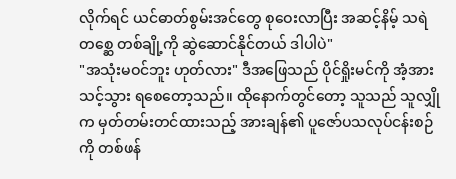လိုက်ရင် ယင်ဓာတ်စွမ်းအင်တွေ စုဝေးလာပြီး အဆင့်နိမ့် သရဲတစ္ဆေ တစ်ချို့ကို ဆွဲဆောင်နိုင်တယ် ဒါပါပဲ"
"အသုံးမဝင်ဘူး ဟုတ်လား" ဒီအဖြေသည် ပိုင်ရှိုးမင်ကို အံ့အားသင့်သွား ရစေတော့သည်။ ထိုနောက်တွင်တော့ သူသည် သူလျှိုက မှတ်တမ်းတင်ထားသည့် အားချန်၏ ပူဇော်ပသလုပ်ငန်းစဉ်ကို တစ်ဖန်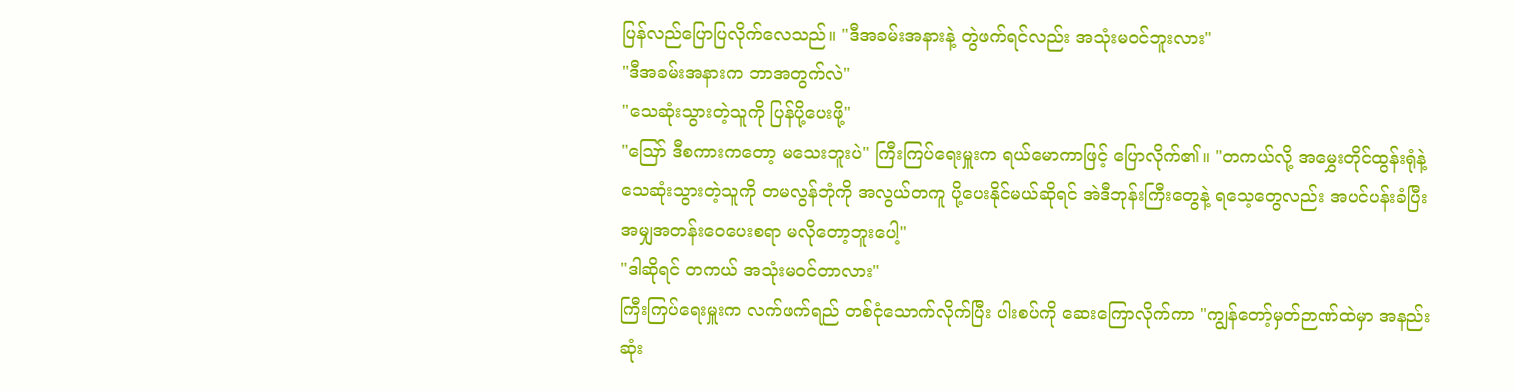ပြန်လည်ပြောပြလိုက်လေသည်။ "ဒီအခမ်းအနားနဲ့ တွဲဖက်ရင်လည်း အသုံးမဝင်ဘူးလား"
"ဒီအခမ်းအနားက ဘာအတွက်လဲ"
"သေဆုံးသွားတဲ့သူကို ပြန်ပို့ပေးဖို့"
"ဪ ဒီစကားကတော့ မသေးဘူးပဲ" ကြီးကြပ်ရေးမှူးက ရယ်မောကာဖြင့် ပြောလိုက်၏။ "တကယ်လို့ အမွှေးတိုင်ထွန်းရုံနဲ့ သေဆုံးသွားတဲ့သူကို တမလွန်ဘုံကို အလွယ်တကူ ပို့ပေးနိုင်မယ်ဆိုရင် အဲဒီဘုန်းကြီးတွေနဲ့ ရသေ့တွေလည်း အပင်ပန်းခံပြီး အမျှအတန်းဝေပေးစရာ မလိုတော့ဘူးပေါ့"
"ဒါဆိုရင် တကယ် အသုံးမဝင်တာလား"
ကြီးကြပ်ရေးမှူးက လက်ဖက်ရည် တစ်ငုံသောက်လိုက်ပြီး ပါးစပ်ကို ဆေးကြောလိုက်ကာ "ကျွန်တော့်မှတ်ဉာဏ်ထဲမှာ အနည်းဆုံး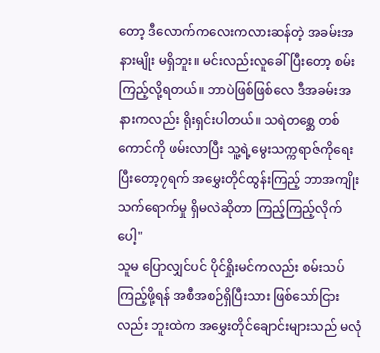တော့ ဒီလောက်ကလေးကလားဆန်တဲ့ အခမ်းအနားမျိုး မရှိဘူး။ မင်းလည်းလူခေါ်ပြီးတော့ စမ်းကြည့်လို့ရတယ်။ ဘာပဲဖြစ်ဖြစ်လေ ဒီအခမ်းအနားကလည်း ရိုးရှင်းပါတယ်။ သရဲတစ္ဆေ တစ်ကောင်ကို ဖမ်းလာပြီး သူ့ရဲ့မွေးသက္ကရာဇ်ကိုရေး ပြီးတော့၇ရက် အမွှေးတိုင်ထွန်းကြည့် ဘာအကျိုး သက်ရောက်မှု ရှိမလဲဆိုတာ ကြည့်ကြည့်လိုက်ပေါ့"
သူမ ပြောလျှင်ပင် ပိုင်ရှိုးမင်ကလည်း စမ်းသပ်ကြည့်ဖို့ရန် အစီအစဉ်ရှိပြီးသား ဖြစ်သော်ငြားလည်း ဘူးထဲက အမွှေးတိုင်ချောင်းများသည် မလုံ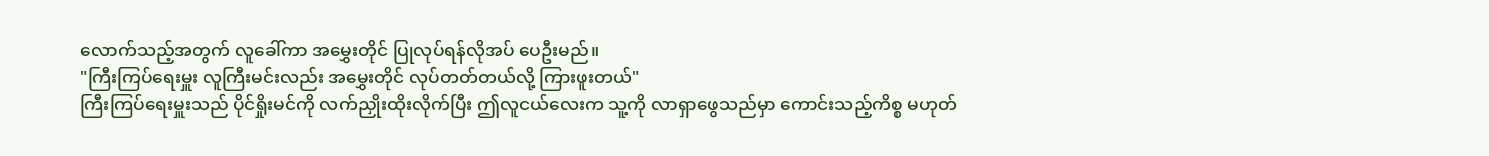လောက်သည့်အတွက် လူခေါ်ကာ အမွှေးတိုင် ပြုလုပ်ရန်လိုအပ် ပေဦးမည်။
"ကြီးကြပ်ရေးမှူး လူကြီးမင်းလည်း အမွှေးတိုင် လုပ်တတ်တယ်လို့ ကြားဖူးတယ်"
ကြီးကြပ်ရေးမှူးသည် ပိုင်ရှိုးမင်ကို လက်ညှိုးထိုးလိုက်ပြီး ဤလူငယ်လေးက သူ့ကို လာရှာဖွေသည်မှာ ကောင်းသည့်ကိစ္စ မဟုတ်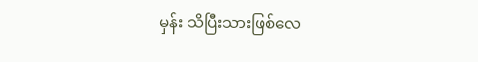မှန်း သိပြီးသားဖြစ်လေ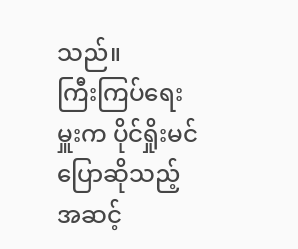သည်။
ကြီးကြပ်ရေးမှူးက ပိုင်ရှိုးမင်ပြောဆိုသည့် အဆင့်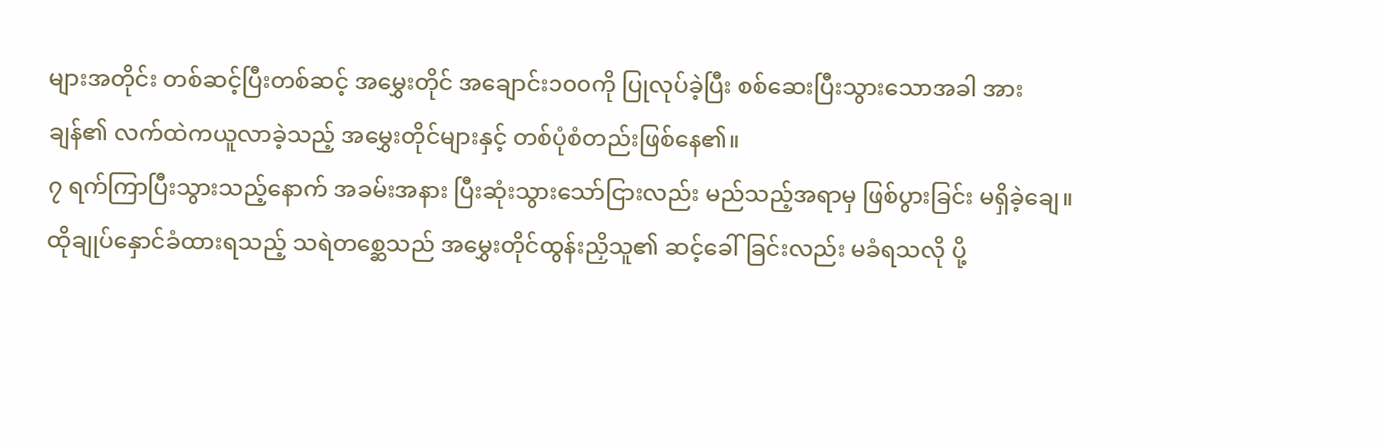များအတိုင်း တစ်ဆင့်ပြီးတစ်ဆင့် အမွှေးတိုင် အချောင်း၁၀၀ကို ပြုလုပ်ခဲ့ပြီး စစ်ဆေးပြီးသွားသောအခါ အားချန်၏ လက်ထဲကယူလာခဲ့သည့် အမွှေးတိုင်များနှင့် တစ်ပုံစံတည်းဖြစ်နေ၏။
၇ ရက်ကြာပြီးသွားသည့်နောက် အခမ်းအနား ပြီးဆုံးသွားသော်ငြားလည်း မည်သည့်အရာမှ ဖြစ်ပွားခြင်း မရှိခဲ့ချေ။
ထိုချုပ်နှောင်ခံထားရသည့် သရဲတစ္ဆေသည် အမွှေးတိုင်ထွန်းညှိသူ၏ ဆင့်ခေါ်ခြင်းလည်း မခံရသလို ပို့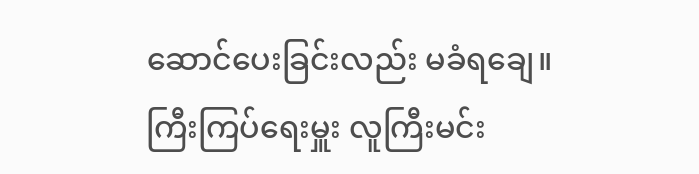ဆောင်ပေးခြင်းလည်း မခံရချေ။
ကြီးကြပ်ရေးမှူး လူကြီးမင်း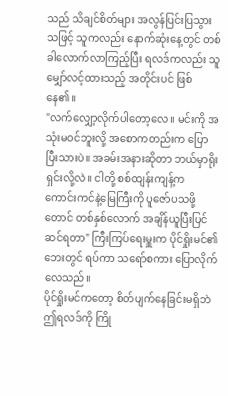သည် သိချင်စိတ်များ အလွန်ပြင်းပြသွားသဖြင့် သူကလည်း နောက်ဆုံးနေ့တွင် တစ်ခါလောက်လာကြည့်ပြီး ရလဒ်ကလည်း သူ မျှော်လင့်ထားသည့် အတိုင်းပင် ဖြစ်နေ၏။
"လက်လျှော့လိုက်ပါတော့လေ။ မင်းကို အသုံးမဝင်ဘူးလို့ အစောကတည်းက ပြောပြီးသားပဲ။ အခမ်းအနားဆိုတာ ဘယ်မှာရိုးရှင်းလို့လဲ။ ငါတို့ စစ်ထျန်းကျန့်က ကောင်းကင်နဲ့မြေကြီးကို ပူဇော်ပသဖို့တောင် တစ်နှစ်လောက် အချိန်ယူပြီးပြင်ဆင်ရတာ" ကြီးကြပ်ရေးမှူးက ပိုင်ရှိုးမင်၏ဘေးတွင် ရပ်ကာ သရော်စကား ပြောလိုက်လေသည်။
ပိုင်ရှိုးမင်ကတော့ စိတ်ပျက်နေခြင်းမရှိဘဲ ဤရလဒ်ကို ကြို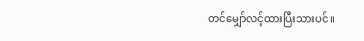တင်မျှော်လင့်ထားပြီးသားပင်။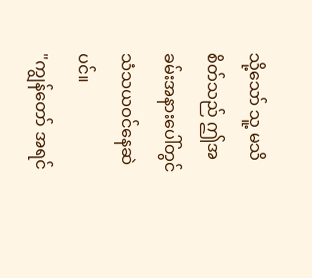သို့သော် သူ့ မသိစိတ်သည် ဤအခမ်းအနားပေါ်တွင် သံသယဝင်နေဆဲပင်။
"ကျွန်တော် အရင်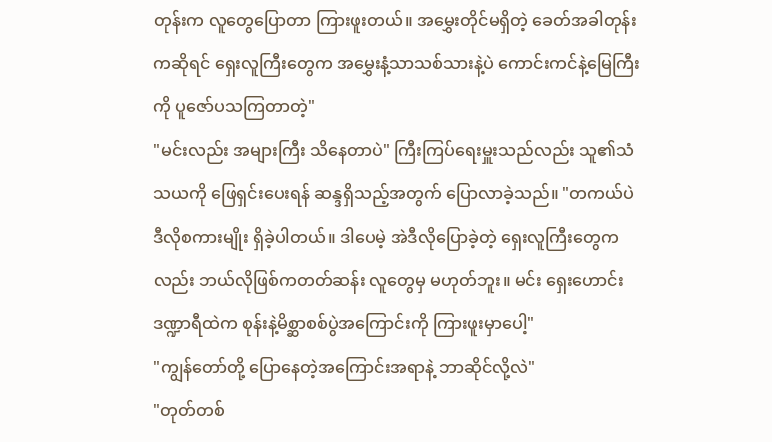တုန်းက လူတွေပြောတာ ကြားဖူးတယ်။ အမွှေးတိုင်မရှိတဲ့ ခေတ်အခါတုန်းကဆိုရင် ရှေးလူကြီးတွေက အမွှေးနံ့သာသစ်သားနဲ့ပဲ ကောင်းကင်နဲ့မြေကြီးကို ပူဇော်ပသကြတာတဲ့"
"မင်းလည်း အများကြီး သိနေတာပဲ" ကြီးကြပ်ရေးမှူးသည်လည်း သူ၏သံသယကို ဖြေရှင်းပေးရန် ဆန္ဒရှိသည့်အတွက် ပြောလာခဲ့သည်။ "တကယ်ပဲ ဒီလိုစကားမျိုး ရှိခဲ့ပါတယ်။ ဒါပေမဲ့ အဲဒီလိုပြောခဲ့တဲ့ ရှေးလူကြီးတွေကလည်း ဘယ်လိုဖြစ်ကတတ်ဆန်း လူတွေမှ မဟုတ်ဘူး။ မင်း ရှေးဟောင်း ဒဏ္ဍာရီထဲက စုန်းနဲ့မိစ္ဆာစစ်ပွဲအကြောင်းကို ကြားဖူးမှာပေါ့"
"ကျွန်တော်တို့ ပြောနေတဲ့အကြောင်းအရာနဲ့ ဘာဆိုင်လို့လဲ"
"တုတ်တစ်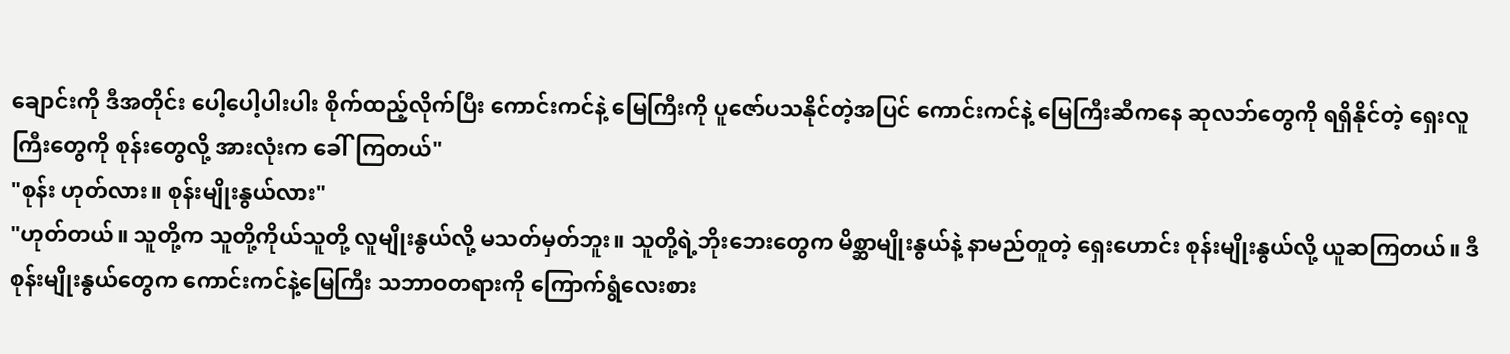ချောင်းကို ဒီအတိုင်း ပေါ့ပေါ့ပါးပါး စိုက်ထည့်လိုက်ပြီး ကောင်းကင်နဲ့ မြေကြီးကို ပူဇော်ပသနိုင်တဲ့အပြင် ကောင်းကင်နဲ့ မြေကြီးဆီကနေ ဆုလဘ်တွေကို ရရှိနိုင်တဲ့ ရှေးလူကြီးတွေကို စုန်းတွေလို့ အားလုံးက ခေါ်ကြတယ်"
"စုန်း ဟုတ်လား။ စုန်းမျိုးနွယ်လား"
"ဟုတ်တယ်။ သူတို့က သူတို့ကိုယ်သူတို့ လူမျိုးနွယ်လို့ မသတ်မှတ်ဘူး။ သူတို့ရဲ့ဘိုးဘေးတွေက မိစ္ဆာမျိုးနွယ်နဲ့ နာမည်တူတဲ့ ရှေးဟောင်း စုန်းမျိုးနွယ်လို့ ယူဆကြတယ်။ ဒီစုန်းမျိုးနွယ်တွေက ကောင်းကင်နဲ့မြေကြီး သဘာဝတရားကို ကြောက်ရွံလေးစား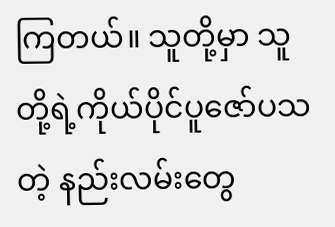ကြတယ်။ သူတို့မှာ သူတို့ရဲ့ကိုယ်ပိုင်ပူဇော်ပသတဲ့ နည်းလမ်းတွေ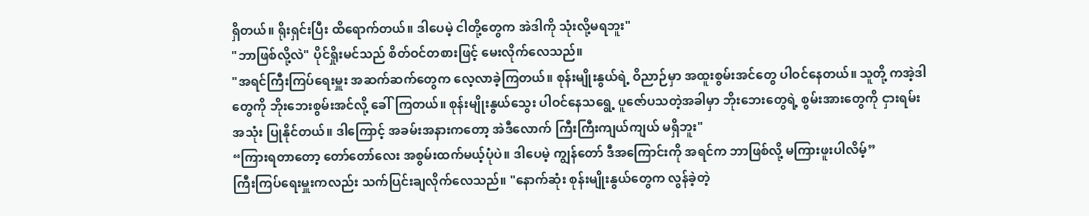ရှိတယ်။ ရိုးရှင်းပြီး ထိရောက်တယ်။ ဒါပေမဲ့ ငါတို့တွေက အဲဒါကို သုံးလို့မရဘူး"
"ဘာဖြစ်လို့လဲ" ပိုင်ရှိုးမင်သည် စိတ်ဝင်တစားဖြင့် မေးလိုက်လေသည်။
"အရင်ကြီးကြပ်ရေးမှူး အဆက်ဆက်တွေက လေ့လာခဲ့ကြတယ်။ စုန်းမျိုးနွယ်ရဲ့ ဝိညာဉ်မှာ အထူးစွမ်းအင်တွေ ပါဝင်နေတယ်။ သူတို့ ကအဲ့ဒါတွေကို ဘိုးဘေးစွမ်းအင်လို့ ခေါ်ကြတယ်။ စုန်းမျိုးနွယ်သွေး ပါဝင်နေသရွေ့ ပူဇော်ပသတဲ့အခါမှာ ဘိုးဘေးတွေရဲ့ စွမ်းအားတွေကို ငှားရမ်းအသုံး ပြုနိုင်တယ်။ ဒါကြောင့် အခမ်းအနားကတော့ အဲဒီလောက် ကြီးကြီးကျယ်ကျယ် မရှိဘူး"
“ကြားရတာတော့ တော်တော်လေး အစွမ်းထက်မယ့်ပုံပဲ။ ဒါပေမဲ့ ကျွန်တော် ဒီအကြောင်းကို အရင်က ဘာဖြစ်လို့ မကြားဖူးပါလိမ့်”
ကြီးကြပ်ရေးမှူးကလည်း သက်ပြင်းချလိုက်လေသည်။ "နောက်ဆုံး စုန်းမျိုးနွယ်တွေက လွန်ခဲ့တဲ့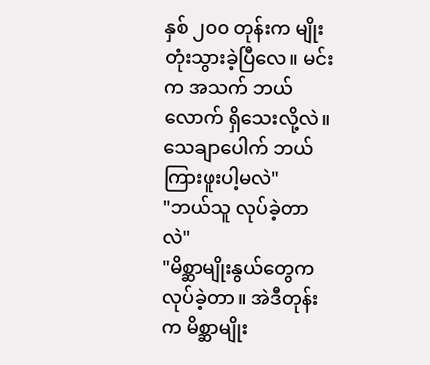နှစ် ၂၀၀ တုန်းက မျိုးတုံးသွားခဲ့ပြီလေ။ မင်းက အသက် ဘယ်လောက် ရှိသေးလို့လဲ။ သေချာပေါက် ဘယ်ကြားဖူးပါ့မလဲ"
"ဘယ်သူ လုပ်ခဲ့တာလဲ"
"မိစ္ဆာမျိုးနွယ်တွေက လုပ်ခဲ့တာ။ အဲဒီတုန်းက မိစ္ဆာမျိုး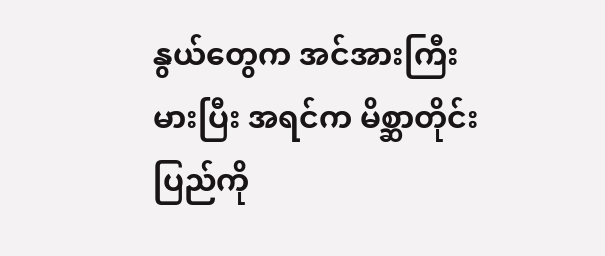နွယ်တွေက အင်အားကြီးမားပြီး အရင်က မိစ္ဆာတိုင်းပြည်ကို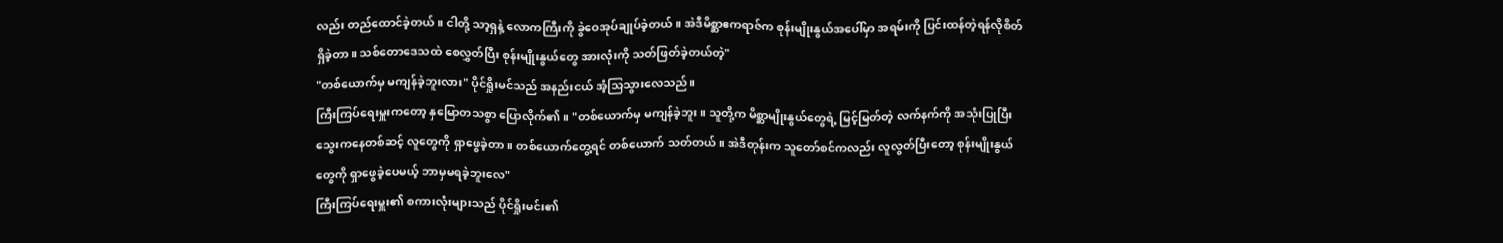လည်း တည်ထောင်ခဲ့တယ်။ ငါတို့ သာ့ရှနဲ့ လောကကြီးကို ခွဲဝေအုပ်ချုပ်ခဲ့တယ်။ အဲဒီမိစ္ဆာဧကရာဇ်က စုန်းမျိုးနွယ်အပေါ်မှာ အရမ်းကို ပြင်းထန်တဲ့ရန်လိုစိတ်ရှိခဲ့တာ။ သစ်တောဒေသထဲ စေလွှတ်ပြီး စုန်းမျိုးနွယ်တွေ အားလုံးကို သတ်ဖြတ်ခဲ့တယ်တဲ့"
"တစ်ယောက်မှ မကျန်ခဲ့ဘူးလား" ပိုင်ရှိုးမင်သည် အနည်းငယ် အံ့သြသွားလေသည်။
ကြီးကြပ်ရေးမှူးကတော့ နှမြောတသစွာ ပြောလိုက်၏။ "တစ်ယောက်မှ မကျန်ခဲ့ဘူး။ သူတို့က မိစ္ဆာမျိုးနွယ်တွေရဲ့ မြင့်မြတ်တဲ့ လက်နက်ကို အသုံးပြုပြီး သွေးကနေတစ်ဆင့် လူတွေကို ရှာဖွေခဲ့တာ။ တစ်ယောက်တွေ့ရင် တစ်ယောက် သတ်တယ်။ အဲဒီတုန်းက သူတော်စင်ကလည်း လူလွတ်ပြီးတော့ စုန်းမျိုးနွယ်တွေကို ရှာဖွေခဲ့ပေမယ့် ဘာမှမရခဲ့ဘူးလေ"
ကြီးကြပ်ရေးမှူး၏ စကားလုံးများသည် ပိုင်ရှိုးမင်း၏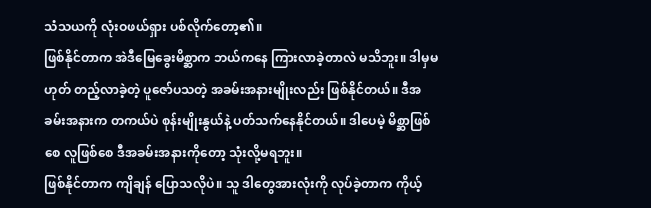သံသယကို လုံးဝဖယ်ရှား ပစ်လိုက်တော့၏။
ဖြစ်နိုင်တာက အဲဒီမြေခွေးမိစ္ဆာက ဘယ်ကနေ ကြားလာခဲ့တာလဲ မသိဘူး။ ဒါမှမဟုတ် တည့်လာခဲ့တဲ့ ပူဇော်ပသတဲ့ အခမ်းအနားမျိုးလည်း ဖြစ်နိုင်တယ်။ ဒီအခမ်းအနားက တကယ်ပဲ စုန်းမျိုးနွယ်နဲ့ ပတ်သက်နေနိုင်တယ်။ ဒါပေမဲ့ မိစ္ဆာဖြစ်စေ လူဖြစ်စေ ဒီအခမ်းအနားကိုတော့ သုံးလို့မရဘူး။
ဖြစ်နိုင်တာက ကျိချန် ပြောသလိုပဲ။ သူ ဒါတွေအားလုံးကို လုပ်ခဲ့တာက ကိုယ့်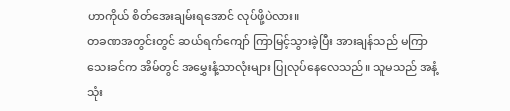ဟာကိုယ် စိတ်အေးချမ်းရအောင် လုပ်ဖို့ပဲလား။
တခဏအတွင်းတွင် ဆယ်ရက်ကျော် ကြာမြင့်သွားခဲ့ပြီး အားချန်သည် မကြာသေးခင်က အိမ်တွင် အမွှေးနံ့သာလုံးများ ပြုလုပ်နေလေသည်။ သူမသည် အနံ့သုံး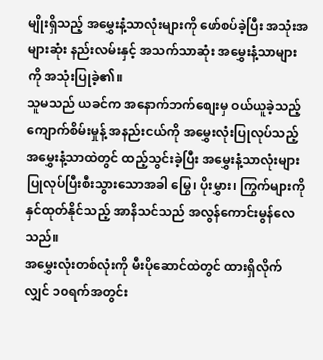မျိုးရှိသည့် အမွှေးနံ့သာလုံးများကို ဖော်စပ်ခဲ့ပြီး အသုံးအများဆုံး နည်းလမ်းနှင့် အသက်သာဆုံး အမွှေးနံ့သာများကို အသုံးပြုခဲ့၏။
သူမသည် ယခင်က အနောက်ဘက်စျေးမှ ဝယ်ယူခဲ့သည့် ကျောက်စိမ်းမှုန့် အနည်းငယ်ကို အမွှေးလုံးပြုလုပ်သည့် အမွှေးနံ့သာထဲတွင် ထည့်သွင်းခဲ့ပြီး အမွှေးနံ့သာလုံးများ ပြုလုပ်ပြီးစီးသွားသောအခါ မြွေ၊ ပိုးမွှား၊ ကြွက်များကို နှင်ထုတ်နိုင်သည့် အာနိသင်သည် အလွန်ကောင်းမွန်လေသည်။
အမွှေးလုံးတစ်လုံးကို မီးပိုဆောင်ထဲတွင် ထားရှိလိုက်လျှင် ၁၀ရက်အတွင်း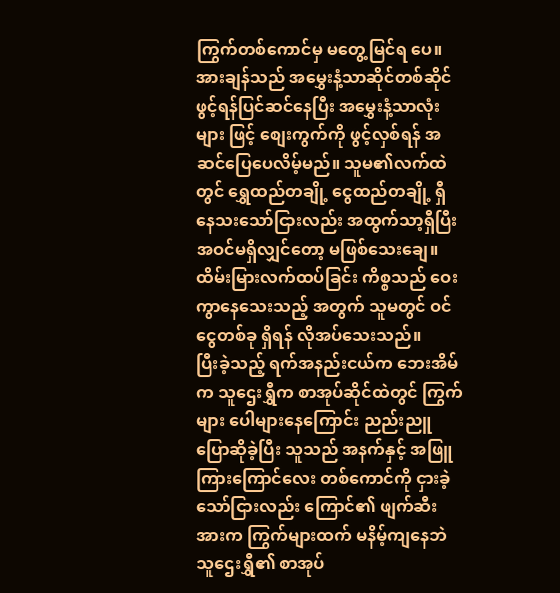ကြွက်တစ်ကောင်မှ မတွေ့မြင်ရ ပေ။
အားချန်သည် အမွှေးနံ့သာဆိုင်တစ်ဆိုင် ဖွင့်ရန်ပြင်ဆင်နေပြီး အမွှေးနံ့သာလုံးများ ဖြင့် စျေးကွက်ကို ဖွင့်လှစ်ရန် အဆင်ပြေပေလိမ့်မည်။ သူမ၏လက်ထဲတွင် ရွှေထည်တချို့ ငွေထည်တချို့ ရှီနေသးသော်ငြားလည်း အထွက်သာ့ရှီပြီး အဝင်မရှိလျှင်တော့ မဖြစ်သေးချေ။ ထိမ်းမြားလက်ထပ်ခြင်း ကိစ္စသည် ဝေးကွာနေသေးသည့် အတွက် သူမတွင် ဝင်ငွေတစ်ခု ရှိရန် လိုအပ်သေးသည်။
ပြီးခဲ့သည့် ရက်အနည်းငယ်က ဘေးအိမ်က သူဌေးရွှီက စာအုပ်ဆိုင်ထဲတွင် ကြွက်များ ပေါများနေကြောင်း ညည်းညူ ပြောဆိုခဲ့ပြီး သူသည် အနက်နှင့် အဖြူကြားကြောင်လေး တစ်ကောင်ကို ငှားခဲ့သော်ငြားလည်း ကြောင်၏ ဖျက်ဆီးအားက ကြွက်များထက် မနိမ့်ကျနေဘဲ သူဌေးရွှီ၏ စာအုပ်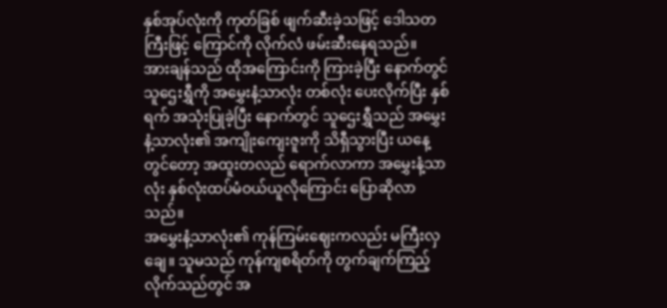နှစ်အုပ်လုံးကို ကုတ်ခြစ် ဖျက်ဆီးခဲ့သဖြင့် ဒေါသတကြီးဖြင့် ကြောင်ကို လိုက်လံ ဖမ်းဆီးနေရသည်။
အားချန်သည် ထိုအကြောင်းကို ကြားခဲ့ပြီး နောက်တွင် သူဌေးရွှီကို အမွှေးနံ့သာလုံး တစ်လုံး ပေးလိုက်ပြီး နှစ်ရက် အသုံးပြုခဲ့ပြီး နောက်တွင် သူဌေးရွှီသည် အမွှေးနံ့သာလုံး၏ အကျိုးကျေးဇူးကို သိရှီသွားပြီး ယနေ့တွင်တော့ အထူးတလည် ရောက်လာကာ အမွှေးနံ့သာလုံး နှစ်လုံးထပ်မံဝယ်ယူလိုကြောင်း ပြောဆိုလာသည်။
အမွှေးနံ့သာလုံး၏ ကုန်ကြမ်းဈေးကလည်း မကြီးလှချေ။ သူမသည် ကုန်ကျစရိတ်ကို တွက်ချက်ကြည့် လိုက်သည်တွင် အ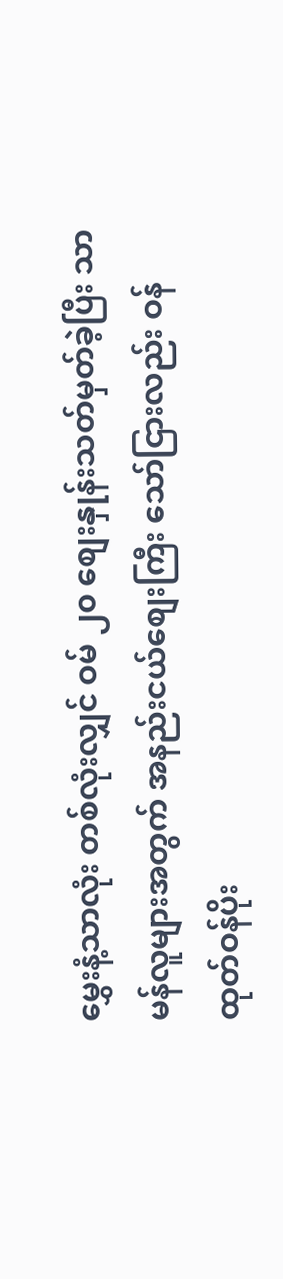မွှေးနံ့သာလုံး တစ်လုံးလျှင် ဝမ် ၂၀ စျေးနှုန်းသတ်မှတ်ခဲ့ပြီး သာမန်လူများအတွက် အနည်းငယ်စျေးကြီး သော်ငြားလည်း ဝန်ထုတ်ဝန်ပိုး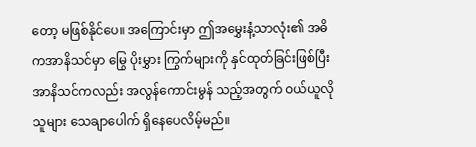တော့ မဖြစ်နိုင်ပေ။ အကြောင်းမှာ ဤအမွှေးနံ့သာလုံး၏ အဓိကအာနိသင်မှာ မြွေ ပိုးမွှား ကြွက်များကို နှင်ထုတ်ခြင်းဖြစ်ပြီး အာနိသင်ကလည်း အလွန်ကောင်းမွန် သည့်အတွက် ဝယ်ယူလိုသူများ သေချာပေါက် ရှိနေပေလိမ့်မည်။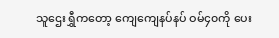သူဌေးရွှီကတော့ ကျေကျေနပ်နပ် ဝမ်၄၀ကို ပေး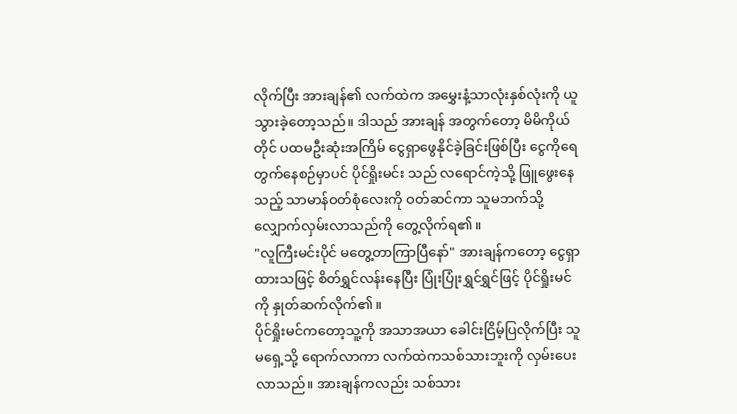လိုက်ပြီး အားချန်၏ လက်ထဲက အမွှေးနံ့သာလုံးနှစ်လုံးကို ယူသွားခဲ့တော့သည်။ ဒါသည် အားချန် အတွက်တော့ မိမိကိုယ်တိုင် ပထမဦးဆုံးအကြိမ် ငွေရှာဖွေနိုင်ခဲ့ခြင်းဖြစ်ပြီး ငွေကိုရေတွက်နေစဉ်မှာပင် ပိုင်ရှိုးမင်း သည် လရောင်ကဲ့သို့ ဖြူဖွေးနေသည့် သာမာန်ဝတ်စုံလေးကို ဝတ်ဆင်ကာ သူမဘက်သို့ လျှောက်လှမ်းလာသည်ကို တွေ့လိုက်ရ၏။
"လူကြီးမင်းပိုင် မတွေ့တာကြာပြီနော်" အားချန်ကတော့ ငွေရှာထားသဖြင့် စိတ်ရွှင်လန်းနေပြီး ပြုံးပြုံးရွှင်ရွှင်ဖြင့် ပိုင်ရှိုးမင်ကို နှုတ်ဆက်လိုက်၏။
ပိုင်ရှိုးမင်ကတော့သူ့ကို အသာအယာ ခေါင်းငြိမ့်ပြလိုက်ပြီး သူမရှေ့သို့ ရောက်လာကာ လက်ထဲကသစ်သားဘူးကို လှမ်းပေးလာသည်။ အားချန်ကလည်း သစ်သား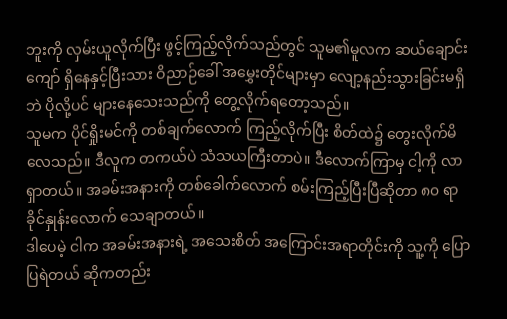ဘူးကို လှမ်းယူလိုက်ပြီး ဖွင့်ကြည့်လိုက်သည်တွင် သူမ၏မူလက ဆယ်ချောင်းကျော် ရှိနေနှင့်ပြီးသား ဝိညာဉ်ခေါ် အမွှေးတိုင်များမှာ လျော့နည်းသွားခြင်းမရှိဘဲ ပိုလို့ပင် များနေသေးသည်ကို တွေ့လိုက်ရတော့သည်။
သူမက ပိုင်ရှိုးမင်ကို တစ်ချက်လောက် ကြည့်လိုက်ပြီး စိတ်ထဲ၌ တွေးလိုက်မိလေသည်။ ဒီလူက တကယ်ပဲ သံသယကြီးတာပဲ။ ဒီလောက်ကြာမှ ငါ့ကို လာရှာတယ်။ အခမ်းအနားကို တစ်ခေါက်လောက် စမ်းကြည့်ပြီးပြီဆိုတာ ၈၀ ရာခိုင်နှုန်းလောက် သေချာတယ်။
ဒါပေမဲ့ ငါက အခမ်းအနားရဲ့ အသေးစိတ် အကြောင်းအရာတိုင်းကို သူ့ကို ပြောပြရဲတယ် ဆိုကတည်း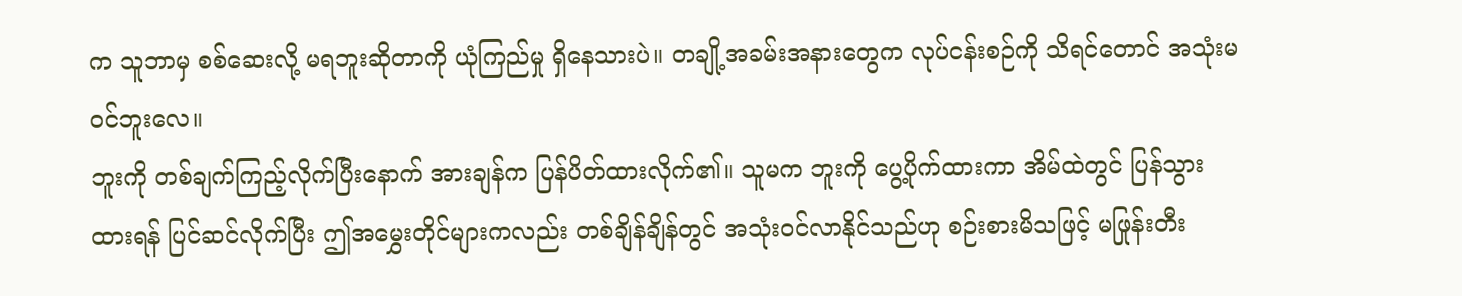က သူဘာမှ စစ်ဆေးလို့ မရဘူးဆိုတာကို ယုံကြည်မှု ရှိနေသားပဲ။ တချို့အခမ်းအနားတွေက လုပ်ငန်းစဉ်ကို သိရင်တောင် အသုံးမဝင်ဘူးလေ။
ဘူးကို တစ်ချက်ကြည့်လိုက်ပြီးနောက် အားချန်က ပြန်ပိတ်ထားလိုက်၏။ သူမက ဘူးကို ပွေ့ပိုက်ထားကာ အိမ်ထဲတွင် ပြန်သွားထားရန် ပြင်ဆင်လိုက်ပြီး ဤအမွှေးတိုင်များကလည်း တစ်ချိန်ချိန်တွင် အသုံးဝင်လာနိုင်သည်ဟု စဉ်းစားမိသဖြင့် မဖြုန်းတီး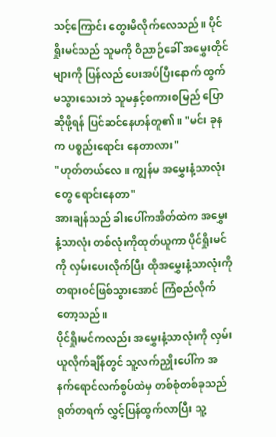သင့်ကြောင်း တွေးမိလိုက်လေသည်။ ပိုင်ရှိုးမင်သည် သူမကို ဝိညာဉ်ခေါ် အမွှေးတိုင်များကို ပြန်လည် ပေးအပ်ပြီးနောက် ထွက်မသွားသေးဘဲ သူမနှင့်စကားစမြည် ပြောဆိုဖို့ရန် ပြင်ဆင်နေဟန်တူ၏။ "မင်း ခုနက ပစ္စည်းရောင်း နေတာလား"
"ဟုတ်တယ်လေ။ ကျွန်မ အမွှေးနံ့သာလုံးတွေ ရောင်းနေတာ"
အားချန်သည် ခါးပေါ်ကအိတ်ထဲက အမွှေးနံ့သာလုံး တစ်လုံးကိုထုတ်ယူကာ ပိုင်ရှိုးမင်ကို လှမ်းပေးလိုက်ပြီး ထိုအမွှေးနံ့သာလုံးကို တရားဝင်ဖြစ်သွားအောင် ကြံစည်လိုက်တော့သည်။
ပိုင်ရှိုးမင်ကလည်း အမွှေးနံ့သာလုံးကို လှမ်းယူလိုက်ချိန်တွင် သူ့လက်ညှိုးပေါ်က အနက်ရောင်လက်စွပ်ထဲမှ တစ်စုံတစ်ခုသည် ရုတ်တရက် လွှင့်ပြန်ထွက်လာပြီး သူ့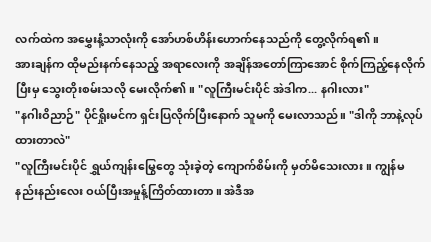လက်ထဲက အမွှေးနံ့သာလုံးကို အော်ဟစ်ဟိန်းဟောက်နေသည်ကို တွေ့လိုက်ရ၏။
အားချန်က ထိုမည်းနက်နေသည့် အရာလေးကို အချိန်အတော်ကြာအောင် စိုက်ကြည့်နေလိုက်ပြီးမှ သွေးတိုးစမ်းသလို မေးလိုက်၏။ "လူကြီးမင်းပိုင် အဲဒါက... နဂါးလား"
"နဂါးဝိညာဉ်" ပိုင်ရှိုးမင်က ရှင်းပြလိုက်ပြီးနောက် သူမကို မေးလာသည်။ "ဒါကို ဘာနဲ့လုပ်ထားတာလဲ"
"လူကြီးမင်းပိုင် ရွှယ်ကျန်းမြွေတွေ သုံးခဲ့တဲ့ ကျောက်စိမ်းကို မှတ်မိသေးလား။ ကျွန်မ နည်းနည်းလေး ဝယ်ပြီးအမှုန့်ကြိတ်ထားတာ။ အဲဒီအ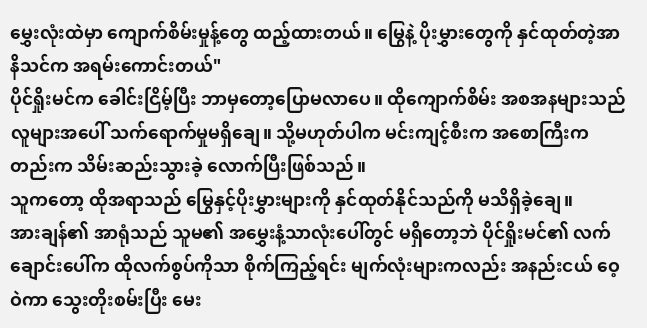မွှေးလုံးထဲမှာ ကျောက်စိမ်းမှုန့်တွေ ထည့်ထားတယ်။ မြွေနဲ့ ပိုးမွှားတွေကို နှင်ထုတ်တဲ့အာနိသင်က အရမ်းကောင်းတယ်"
ပိုင်ရှိုးမင်က ခေါင်းငြိမ့်ပြီး ဘာမှတော့ပြောမလာပေ။ ထိုကျောက်စိမ်း အစအနများသည် လူများအပေါ် သက်ရောက်မှုမရှိချေ။ သို့မဟုတ်ပါက မင်းကျင့်စီးက အစောကြီးကတည်းက သိမ်းဆည်းသွားခဲ့ လောက်ပြီးဖြစ်သည်။
သူကတော့ ထိုအရာသည် မြွေနှင့်ပိုးမွှားများကို နှင်ထုတ်နိုင်သည်ကို မသိရှိခဲ့ချေ။
အားချန်၏ အာရုံသည် သူမ၏ အမွှေးနံ့သာလုံးပေါ်တွင် မရှိတော့ဘဲ ပိုင်ရှိုးမင်၏ လက်ချောင်းပေါ်က ထိုလက်စွပ်ကိုသာ စိုက်ကြည့်ရင်း မျက်လုံးများကလည်း အနည်းငယ် ဝေ့ဝဲကာ သွေးတိုးစမ်းပြီး မေး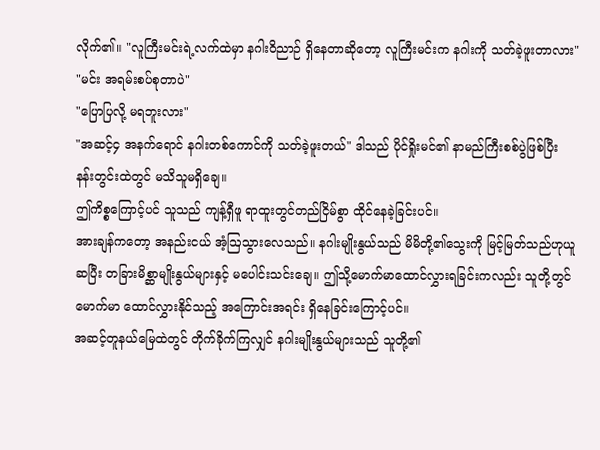လိုက်၏။ "လူကြီးမင်းရဲ့လက်ထဲမှာ နဂါးဝိညာဉ် ရှိနေတာဆိုတော့ လူကြီးမင်းက နဂါးကို သတ်ခဲ့ဖူးတာလား"
"မင်း အရမ်းစပ်စုတာပဲ"
"ပြောပြလို့ မရဘူးလား"
"အဆင့်၄ အနက်ရောင် နဂါးတစ်ကောင်ကို သတ်ခဲ့ဖူးတယ်" ဒါသည် ပိုင်ရှိုးမင်၏ နာမည်ကြီးစစ်ပွဲဖြစ်ပြီး နန်းတွင်းထဲတွင် မသိသူမရှိချေ။
ဤကိစ္စကြောင့်ပင် သူသည် ကျန့်ရှီဖူ ရာထူးတွင်တည်ငြိမ်စွာ ထိုင်နေခဲ့ခြင်းပင်။
အားချန်ကတော့ အနည်းငယ် အံ့ဩသွားလေသည်။ နဂါးမျိုးနွယ်သည် မိမိတို့၏သွေးကို မြင့်မြတ်သည်ဟုယူဆပြီး တခြားမိစ္ဆာမျိုးနွယ်များနှင့် မပေါင်းသင်းချေ။ ဤသို့မောက်မာထောင်လွှားရခြင်းကလည်း သူတို့တွင် မောက်မာ ထောင်လွှားနိုင်သည့် အကြောင်းအရင်း ရှိနေခြင်းကြောင့်ပင်။
အဆင့်တူနယ်မြေထဲတွင် တိုက်ခိုက်ကြလျှင် နဂါးမျိုးနွယ်များသည် သူတို့၏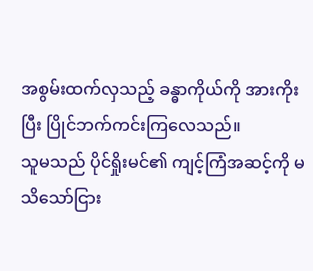အစွမ်းထက်လှသည့် ခန္ဓာကိုယ်ကို အားကိုးပြီး ပြိုင်ဘက်ကင်းကြလေသည်။
သူမသည် ပိုင်ရှိုးမင်၏ ကျင့်ကြံအဆင့်ကို မသိသော်ငြား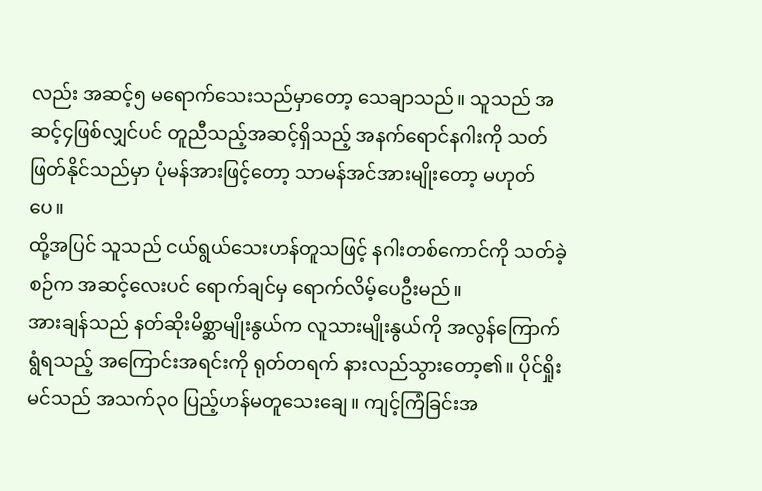လည်း အဆင့်၅ မရောက်သေးသည်မှာတော့ သေချာသည်။ သူသည် အဆင့်၄ဖြစ်လျှင်ပင် တူညီသည့်အဆင့်ရှိသည့် အနက်ရောင်နဂါးကို သတ်ဖြတ်နိုင်သည်မှာ ပုံမန်အားဖြင့်တော့ သာမန်အင်အားမျိုးတော့ မဟုတ်ပေ။
ထို့အပြင် သူသည် ငယ်ရွယ်သေးဟန်တူသဖြင့် နဂါးတစ်ကောင်ကို သတ်ခဲ့စဉ်က အဆင့်လေးပင် ရောက်ချင်မှ ရောက်လိမ့်ပေဦးမည်။
အားချန်သည် နတ်ဆိုးမိစ္ဆာမျိုးနွယ်က လူသားမျိုးနွယ်ကို အလွန်ကြောက်ရွံရသည့် အကြောင်းအရင်းကို ရုတ်တရက် နားလည်သွားတော့၏။ ပိုင်ရှိုးမင်သည် အသက်၃၀ ပြည့်ဟန်မတူသေးချေ။ ကျင့်ကြံခြင်းအ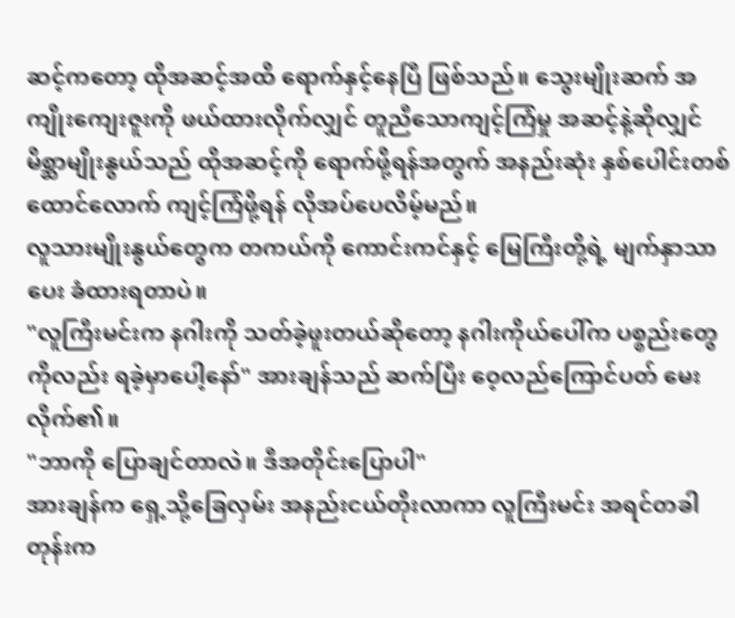ဆင့်ကတော့ ထိုအဆင့်အထိ ရောက်နှင့်နေပြီ ဖြစ်သည်။ သွေးမျိုးဆက် အကျိုးကျေးဇူးကို ဖယ်ထားလိုက်လျှင် တူညီသောကျင့်ကြံမှု အဆင့်နဲ့ဆိုလျှင် မိစ္ဆာမျိုးနွယ်သည် ထိုအဆင့်ကို ရောက်ဖို့ရန်အတွက် အနည်းဆုံး နှစ်ပေါင်းတစ်ထောင်လောက် ကျင့်ကြံဖို့ရန် လိုအပ်ပေလိမ့်မည်။
လူသားမျိုးနွယ်တွေက တကယ်ကို ကောင်းကင်နှင့် မြေကြီးတို့ရဲ့ မျက်နှာသာပေး ခံထားရတာပဲ။
"လူကြီးမင်းက နဂါးကို သတ်ခဲ့ဖူးတယ်ဆိုတော့ နဂါးကိုယ်ပေါ်က ပစ္စည်းတွေကိုလည်း ရခဲ့မှာပေါ့နော်" အားချန်သည် ဆက်ပြီး ဝေ့လည်ကြောင်ပတ် မေးလိုက်၏။
"ဘာကို ပြောချင်တာလဲ။ ဒီအတိုင်းပြောပါ"
အားချန်က ရှေ့သို့ခြေလှမ်း အနည်းငယ်တိုးလာကာ လူကြီးမင်း အရင်တခါတုန်းက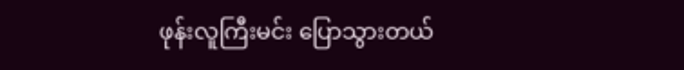ဖုန်းလူကြီးမင်း ပြောသွားတယ်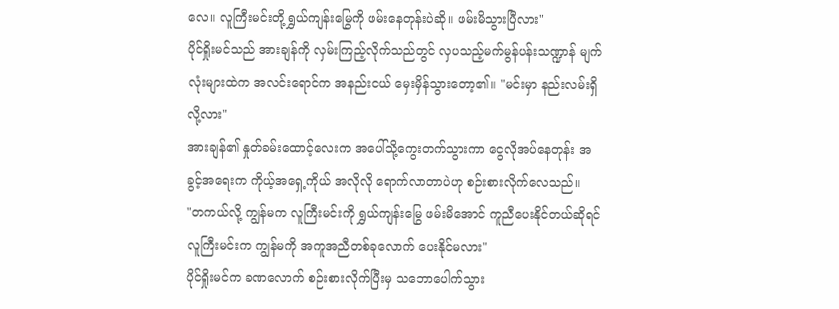လေ။ လူကြီးမင်းတို့ ရွှယ်ကျန်းမြွေကို ဖမ်းနေတုန်းပဲဆို။ ဖမ်းမိသွားပြီလား"
ပိုင်ရှိုးမင်သည် အားချန်ကို လှမ်းကြည့်လိုက်သည်တွင် လှပသည့်မက်မွန်ပန်းသဏ္ဍာန် မျက်လုံးများထဲက အလင်းရောင်က အနည်းငယ် မှေးမှိန်သွားတော့၏။ "မင်းမှာ နည်းလမ်းရှိလို့လား"
အားချန်၏ နှုတ်ခမ်းထောင့်လေးက အပေါ်သို့ကွေးတက်သွားကာ ငွေလိုအပ်နေတုန်း အခွင့်အရေးက ကိုယ့်အရှေ့ကိုယ် အလိုလို ရောက်လာတာပဲဟု စဉ်းစားလိုက်လေသည်။
"တကယ်လို့ ကျွန်မက လူကြီးမင်းကို ရွှယ်ကျန်းမြွေ ဖမ်းမိအောင် ကူညီပေးနိုင်တယ်ဆိုရင် လူကြီးမင်းက ကျွန်မကို အကူအညီတစ်ခုလောက် ပေးနိုင်မလား"
ပိုင်ရှိုးမင်က ခဏလောက် စဉ်းစားလိုက်ပြီးမှ သဘောပေါက်သွား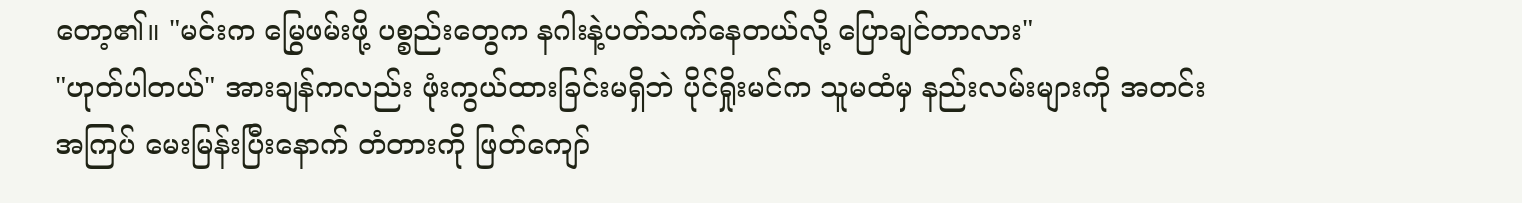တော့၏။ "မင်းက မြွေဖမ်းဖို့ ပစ္စည်းတွေက နဂါးနဲ့ပတ်သက်နေတယ်လို့ ပြောချင်တာလား"
"ဟုတ်ပါတယ်" အားချန်ကလည်း ဖုံးကွယ်ထားခြင်းမရှိဘဲ ပိုင်ရှိုးမင်က သူမထံမှ နည်းလမ်းများကို အတင်းအကြပ် မေးမြန်းပြီးနောက် တံတားကို ဖြတ်ကျော်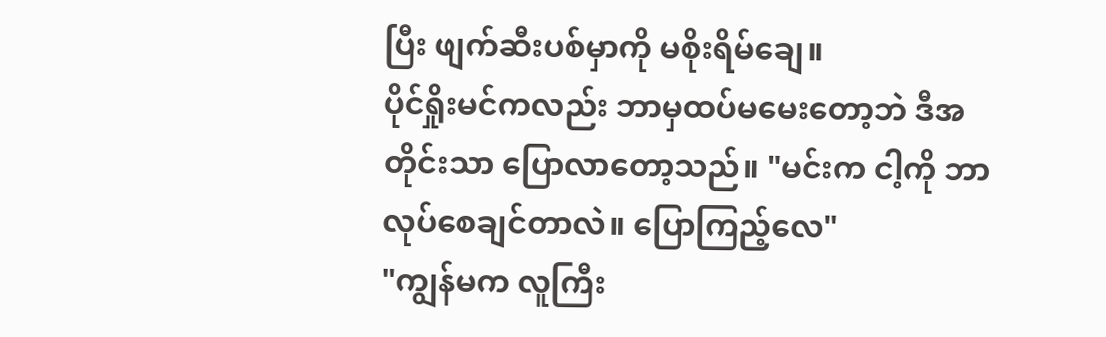ပြီး ဖျက်ဆီးပစ်မှာကို မစိုးရိမ်ချေ။
ပိုင်ရှိုးမင်ကလည်း ဘာမှထပ်မမေးတော့ဘဲ ဒီအတိုင်းသာ ပြောလာတော့သည်။ "မင်းက ငါ့ကို ဘာလုပ်စေချင်တာလဲ။ ပြောကြည့်လေ"
"ကျွန်မက လူကြီး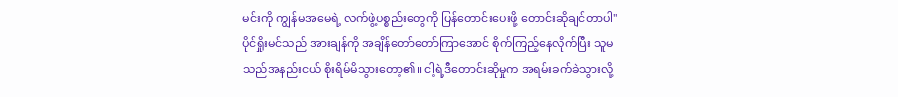မင်းကို ကျွန်မအမေရဲ့ လက်ဖွဲ့ပစ္စည်းတွေကို ပြန်တောင်းပေးဖို့ တောင်းဆိုချင်တာပါ"
ပိုင်ရှိုးမင်သည် အားချန်ကို အချိန်တော်တော်ကြာအောင် စိုက်ကြည့်နေလိုက်ပြီး သူမသည်အနည်းငယ် စိုးရိမ်မိသွားတော့၏။ ငါ့ရဲ့ဒီတောင်းဆိုမှုက အရမ်းခက်ခဲသွားလို့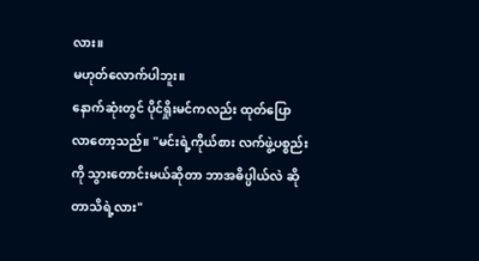လား။
မဟုတ်လောက်ပါဘူး။
နောက်ဆုံးတွင် ပိုင်ရှိုးမင်ကလည်း ထုတ်ပြောလာတော့သည်။ "မင်းရဲ့ကိုယ်စား လက်ဖွဲ့ပစ္စည်းကို သွားတောင်းမယ်ဆိုတာ ဘာအဓိပ္ပါယ်လဲ ဆိုတာသိရဲ့လား"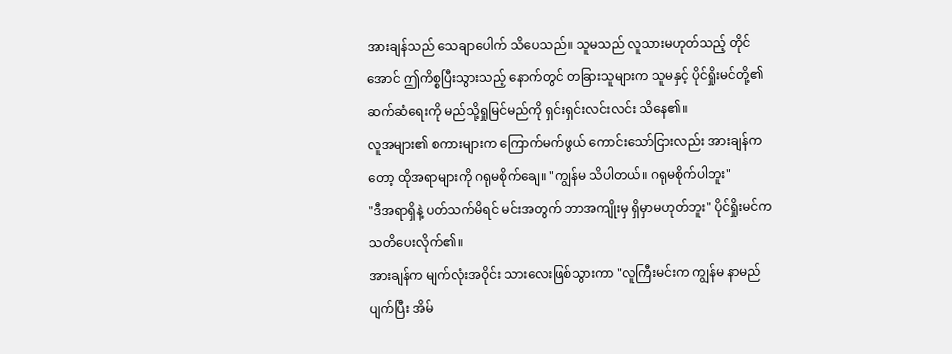အားချန်သည် သေချာပေါက် သိပေသည်။ သူမသည် လူသားမဟုတ်သည့် တိုင်အောင် ဤကိစ္စပြီးသွားသည့် နောက်တွင် တခြားသူများက သူမနှင့် ပိုင်ရှိုးမင်တို့၏ ဆက်ဆံရေးကို မည်သို့ရှုမြင်မည်ကို ရှင်းရှင်းလင်းလင်း သိနေ၏။
လူအများ၏ စကားများက ကြောက်မက်ဖွယ် ကောင်းသော်ငြားလည်း အားချန်ကတော့ ထိုအရာများကို ဂရုမစိုက်ချေ။ "ကျွန်မ သိပါတယ်။ ဂရုမစိုက်ပါဘူး"
"ဒီအရာရှိနဲ့ ပတ်သက်မိရင် မင်းအတွက် ဘာအကျိုးမှ ရှိမှာမဟုတ်ဘူး" ပိုင်ရှိုးမင်က သတိပေးလိုက်၏။
အားချန်က မျက်လုံးအဝိုင်း သားလေးဖြစ်သွားကာ "လူကြီးမင်းက ကျွန်မ နာမည်ပျက်ပြီး အိမ်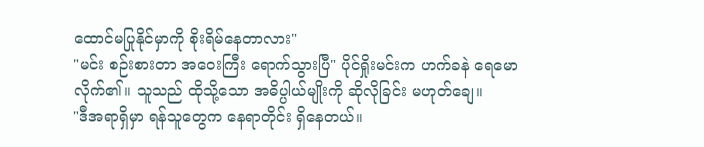ထောင်မပြုနိုင်မှာကို စိုးရိမ်နေတာလား"
"မင်း စဉ်းစားတာ အဝေးကြီး ရောက်သွားပြီ" ပိုင်ရှိုးမင်းက ဟက်ခနဲ ရေမောလိုက်၏။ သူသည် ထိုသို့သော အဓိပ္ပါယ်မျိုးကို ဆိုလိုခြင်း မဟုတ်ချေ။
"ဒီအရာရှိမှာ ရန်သူတွေက နေရာတိုင်း ရှိနေတယ်။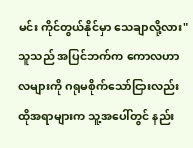မင်း ကိုင်တွယ်နိုင်မှာ သေချာလို့လား"
သူသည် အပြင်ဘက်က ကောလဟာလများကို ဂရုမစိုက်သော်ငြားလည်း ထိုအရာများက သူ့အပေါ်တွင် နည်း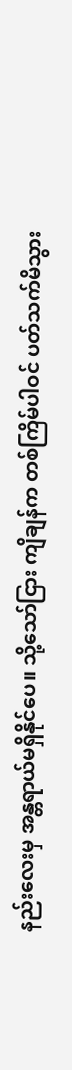နည်းလေးမှ အန္တရာယ်မရှိနိုင်ပေ။ သို့သော်ငြား ကျိချန်က တစ်ကြိမ်ပါဝင် ပတ်သက်မိသွား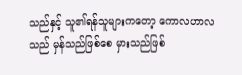သည်နှင့် သူ၏ရန်သူများကတော့ ကောလဟာလသည် မှန်သည်ဖြစ်စေ မှားသည်ဖြစ်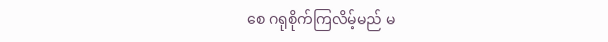စေ ဂရုစိုက်ကြလိမ့်မည် မ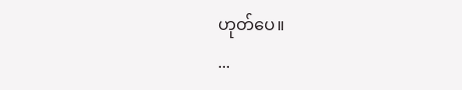ဟုတ်ပေ။
...